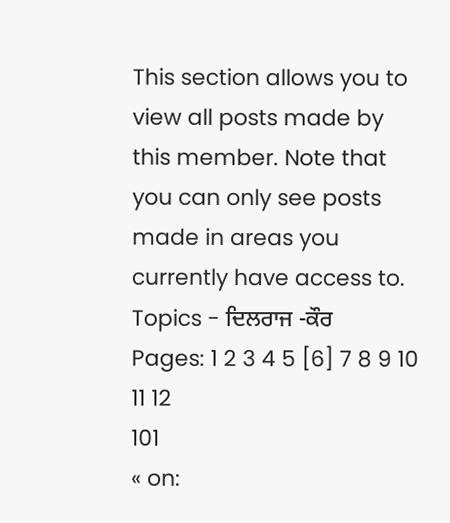This section allows you to view all posts made by this member. Note that you can only see posts made in areas you currently have access to.
Topics - ਦਿਲਰਾਜ -ਕੌਰ
Pages: 1 2 3 4 5 [6] 7 8 9 10 11 12
101
« on: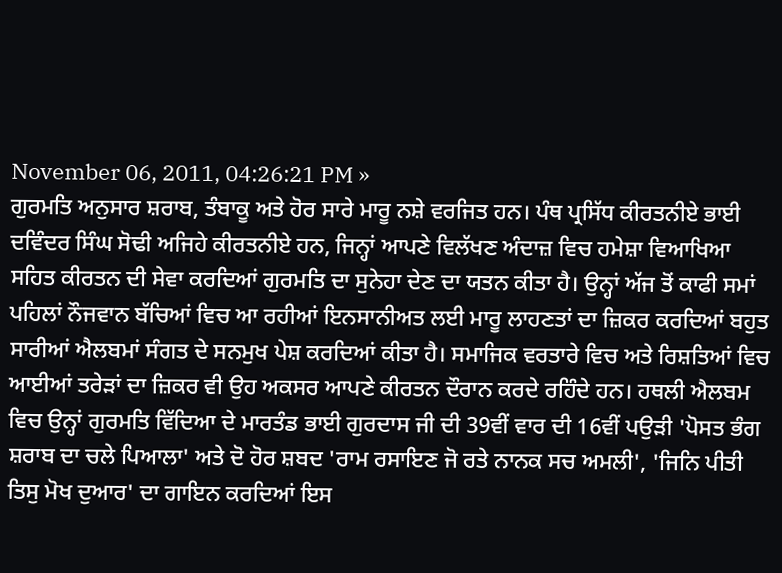November 06, 2011, 04:26:21 PM »
ਗੁਰਮਤਿ ਅਨੁਸਾਰ ਸ਼ਰਾਬ, ਤੰਬਾਕੂ ਅਤੇ ਹੋਰ ਸਾਰੇ ਮਾਰੂ ਨਸ਼ੇ ਵਰਜਿਤ ਹਨ। ਪੰਥ ਪ੍ਰਸਿੱਧ ਕੀਰਤਨੀਏ ਭਾਈ ਦਵਿੰਦਰ ਸਿੰਘ ਸੋਢੀ ਅਜਿਹੇ ਕੀਰਤਨੀਏ ਹਨ, ਜਿਨ੍ਹਾਂ ਆਪਣੇ ਵਿਲੱਖਣ ਅੰਦਾਜ਼ ਵਿਚ ਹਮੇਸ਼ਾ ਵਿਆਖਿਆ ਸਹਿਤ ਕੀਰਤਨ ਦੀ ਸੇਵਾ ਕਰਦਿਆਂ ਗੁਰਮਤਿ ਦਾ ਸੁਨੇਹਾ ਦੇਣ ਦਾ ਯਤਨ ਕੀਤਾ ਹੈ। ਉਨ੍ਹਾਂ ਅੱਜ ਤੋਂ ਕਾਫੀ ਸਮਾਂ ਪਹਿਲਾਂ ਨੌਜਵਾਨ ਬੱਚਿਆਂ ਵਿਚ ਆ ਰਹੀਆਂ ਇਨਸਾਨੀਅਤ ਲਈ ਮਾਰੂ ਲਾਹਣਤਾਂ ਦਾ ਜ਼ਿਕਰ ਕਰਦਿਆਂ ਬਹੁਤ ਸਾਰੀਆਂ ਐਲਬਮਾਂ ਸੰਗਤ ਦੇ ਸਨਮੁਖ ਪੇਸ਼ ਕਰਦਿਆਂ ਕੀਤਾ ਹੈ। ਸਮਾਜਿਕ ਵਰਤਾਰੇ ਵਿਚ ਅਤੇ ਰਿਸ਼ਤਿਆਂ ਵਿਚ ਆਈਆਂ ਤਰੇੜਾਂ ਦਾ ਜ਼ਿਕਰ ਵੀ ਉਹ ਅਕਸਰ ਆਪਣੇ ਕੀਰਤਨ ਦੌਰਾਨ ਕਰਦੇ ਰਹਿੰਦੇ ਹਨ। ਹਥਲੀ ਐਲਬਮ ਵਿਚ ਉਨ੍ਹਾਂ ਗੁਰਮਤਿ ਵਿੱਦਿਆ ਦੇ ਮਾਰਤੰਡ ਭਾਈ ਗੁਰਦਾਸ ਜੀ ਦੀ 39ਵੀਂ ਵਾਰ ਦੀ 16ਵੀਂ ਪਉੜੀ 'ਪੋਸਤ ਭੰਗ ਸ਼ਰਾਬ ਦਾ ਚਲੇ ਪਿਆਲਾ' ਅਤੇ ਦੋ ਹੋਰ ਸ਼ਬਦ 'ਰਾਮ ਰਸਾਇਣ ਜੋ ਰਤੇ ਨਾਨਕ ਸਚ ਅਮਲੀ', 'ਜਿਨਿ ਪੀਤੀ ਤਿਸੁ ਮੋਖ ਦੁਆਰ' ਦਾ ਗਾਇਨ ਕਰਦਿਆਂ ਇਸ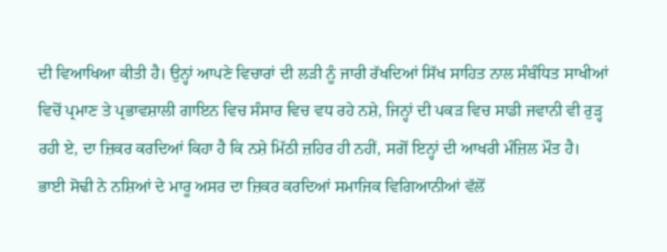ਦੀ ਵਿਆਖਿਆ ਕੀਤੀ ਹੈ। ਉਨ੍ਹਾਂ ਆਪਣੇ ਵਿਚਾਰਾਂ ਦੀ ਲੜੀ ਨੂੰ ਜਾਰੀ ਰੱਖਦਿਆਂ ਸਿੱਖ ਸਾਹਿਤ ਨਾਲ ਸੰਬੰਧਿਤ ਸਾਖੀਆਂ ਵਿਚੋਂ ਪ੍ਰਮਾਣ ਤੇ ਪ੍ਰਭਾਵਸ਼ਾਲੀ ਗਾਇਨ ਵਿਚ ਸੰਸਾਰ ਵਿਚ ਵਧ ਰਹੇ ਨਸ਼ੇ, ਜਿਨ੍ਹਾਂ ਦੀ ਪਕੜ ਵਿਚ ਸਾਡੀ ਜਵਾਨੀ ਵੀ ਰੁੜ੍ਹ ਰਹੀ ਏ, ਦਾ ਜ਼ਿਕਰ ਕਰਦਿਆਂ ਕਿਹਾ ਹੈ ਕਿ ਨਸ਼ੇ ਮਿੱਠੀ ਜ਼ਹਿਰ ਹੀ ਨਹੀਂ, ਸਗੋਂ ਇਨ੍ਹਾਂ ਦੀ ਆਖਰੀ ਮੰਜ਼ਿਲ ਮੌਤ ਹੈ। ਭਾਈ ਸੋਢੀ ਨੇ ਨਸ਼ਿਆਂ ਦੇ ਮਾਰੂ ਅਸਰ ਦਾ ਜ਼ਿਕਰ ਕਰਦਿਆਂ ਸਮਾਜਿਕ ਵਿਗਿਆਨੀਆਂ ਵੱਲੋਂ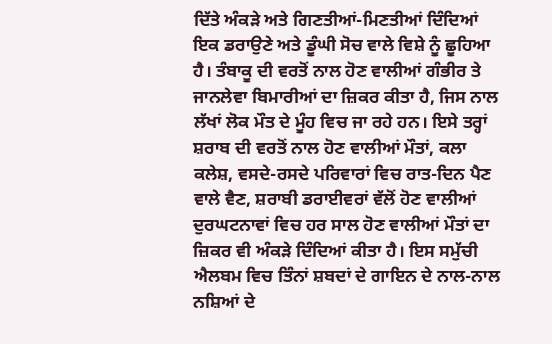ਦਿੱਤੇ ਅੰਕੜੇ ਅਤੇ ਗਿਣਤੀਆਂ-ਮਿਣਤੀਆਂ ਦਿੰਦਿਆਂ ਇਕ ਡਰਾਉਣੇ ਅਤੇ ਡੂੰਘੀ ਸੋਚ ਵਾਲੇ ਵਿਸ਼ੇ ਨੂੰ ਛੂਹਿਆ ਹੈ। ਤੰਬਾਕੂ ਦੀ ਵਰਤੋਂ ਨਾਲ ਹੋਣ ਵਾਲੀਆਂ ਗੰਭੀਰ ਤੇ ਜਾਨਲੇਵਾ ਬਿਮਾਰੀਆਂ ਦਾ ਜ਼ਿਕਰ ਕੀਤਾ ਹੈ, ਜਿਸ ਨਾਲ ਲੱਖਾਂ ਲੋਕ ਮੌਤ ਦੇ ਮੂੰਹ ਵਿਚ ਜਾ ਰਹੇ ਹਨ। ਇਸੇ ਤਰ੍ਹਾਂ ਸ਼ਰਾਬ ਦੀ ਵਰਤੋਂ ਨਾਲ ਹੋਣ ਵਾਲੀਆਂ ਮੌਤਾਂ, ਕਲਾ ਕਲੇਸ਼, ਵਸਦੇ-ਰਸਦੇ ਪਰਿਵਾਰਾਂ ਵਿਚ ਰਾਤ-ਦਿਨ ਪੈਣ ਵਾਲੇ ਵੈਣ, ਸ਼ਰਾਬੀ ਡਰਾਈਵਰਾਂ ਵੱਲੋਂ ਹੋਣ ਵਾਲੀਆਂ ਦੁਰਘਟਨਾਵਾਂ ਵਿਚ ਹਰ ਸਾਲ ਹੋਣ ਵਾਲੀਆਂ ਮੌਤਾਂ ਦਾ ਜ਼ਿਕਰ ਵੀ ਅੰਕੜੇ ਦਿੰਦਿਆਂ ਕੀਤਾ ਹੈ। ਇਸ ਸਮੁੱਚੀ ਐਲਬਮ ਵਿਚ ਤਿੰਨਾਂ ਸ਼ਬਦਾਂ ਦੇ ਗਾਇਨ ਦੇ ਨਾਲ-ਨਾਲ ਨਸ਼ਿਆਂ ਦੇ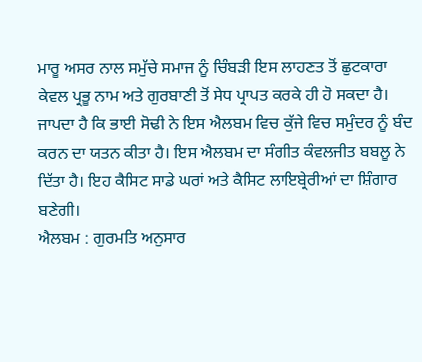ਮਾਰੂ ਅਸਰ ਨਾਲ ਸਮੁੱਚੇ ਸਮਾਜ ਨੂੰ ਚਿੰਬੜੀ ਇਸ ਲਾਹਣਤ ਤੋਂ ਛੁਟਕਾਰਾ ਕੇਵਲ ਪ੍ਰਭੂ ਨਾਮ ਅਤੇ ਗੁਰਬਾਣੀ ਤੋਂ ਸੇਧ ਪ੍ਰਾਪਤ ਕਰਕੇ ਹੀ ਹੋ ਸਕਦਾ ਹੈ। ਜਾਪਦਾ ਹੈ ਕਿ ਭਾਈ ਸੋਢੀ ਨੇ ਇਸ ਐਲਬਮ ਵਿਚ ਕੁੱਜੇ ਵਿਚ ਸਮੁੰਦਰ ਨੂੰ ਬੰਦ ਕਰਨ ਦਾ ਯਤਨ ਕੀਤਾ ਹੈ। ਇਸ ਐਲਬਮ ਦਾ ਸੰਗੀਤ ਕੰਵਲਜੀਤ ਬਬਲੂ ਨੇ ਦਿੱਤਾ ਹੈ। ਇਹ ਕੈਸਿਟ ਸਾਡੇ ਘਰਾਂ ਅਤੇ ਕੈਸਿਟ ਲਾਇਬ੍ਰੇਰੀਆਂ ਦਾ ਸ਼ਿੰਗਾਰ ਬਣੇਗੀ।
ਐਲਬਮ : ਗੁਰਮਤਿ ਅਨੁਸਾਰ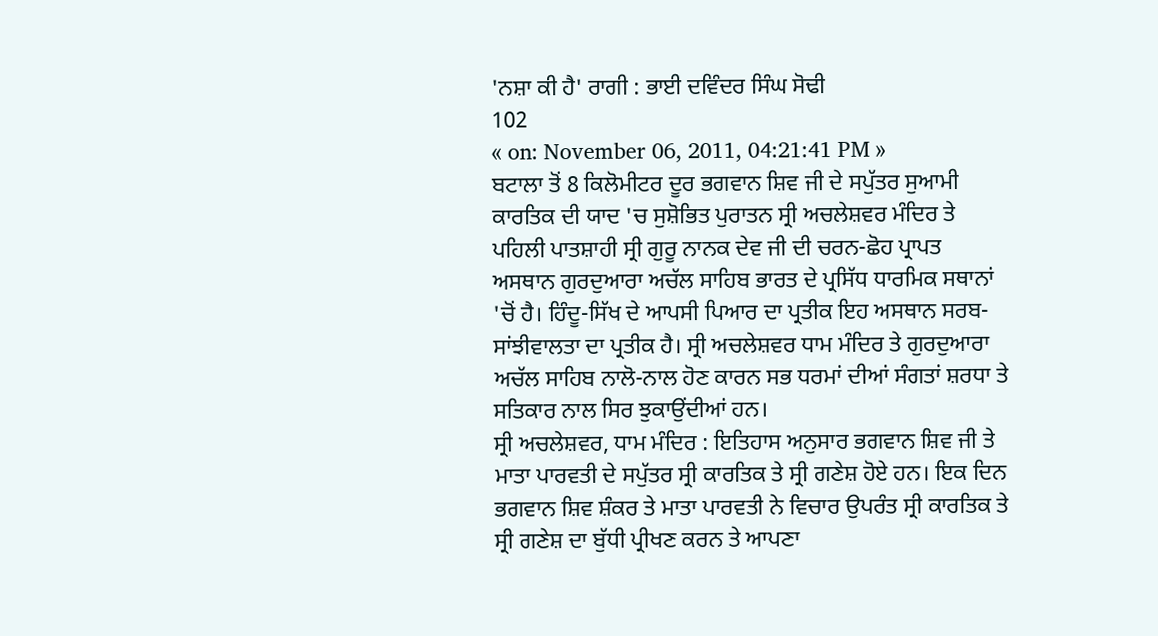'ਨਸ਼ਾ ਕੀ ਹੈ' ਰਾਗੀ : ਭਾਈ ਦਵਿੰਦਰ ਸਿੰਘ ਸੋਢੀ
102
« on: November 06, 2011, 04:21:41 PM »
ਬਟਾਲਾ ਤੋਂ 8 ਕਿਲੋਮੀਟਰ ਦੂਰ ਭਗਵਾਨ ਸ਼ਿਵ ਜੀ ਦੇ ਸਪੁੱਤਰ ਸੁਆਮੀ ਕਾਰਤਿਕ ਦੀ ਯਾਦ 'ਚ ਸੁਸ਼ੋਭਿਤ ਪੁਰਾਤਨ ਸ੍ਰੀ ਅਚਲੇਸ਼ਵਰ ਮੰਦਿਰ ਤੇ ਪਹਿਲੀ ਪਾਤਸ਼ਾਹੀ ਸ੍ਰੀ ਗੁਰੂ ਨਾਨਕ ਦੇਵ ਜੀ ਦੀ ਚਰਨ-ਛੋਹ ਪ੍ਰਾਪਤ ਅਸਥਾਨ ਗੁਰਦੁਆਰਾ ਅਚੱਲ ਸਾਹਿਬ ਭਾਰਤ ਦੇ ਪ੍ਰਸਿੱਧ ਧਾਰਮਿਕ ਸਥਾਨਾਂ 'ਚੋਂ ਹੈ। ਹਿੰਦੂ-ਸਿੱਖ ਦੇ ਆਪਸੀ ਪਿਆਰ ਦਾ ਪ੍ਰਤੀਕ ਇਹ ਅਸਥਾਨ ਸਰਬ-ਸਾਂਝੀਵਾਲਤਾ ਦਾ ਪ੍ਰਤੀਕ ਹੈ। ਸ੍ਰੀ ਅਚਲੇਸ਼ਵਰ ਧਾਮ ਮੰਦਿਰ ਤੇ ਗੁਰਦੁਆਰਾ ਅਚੱਲ ਸਾਹਿਬ ਨਾਲੋ-ਨਾਲ ਹੋਣ ਕਾਰਨ ਸਭ ਧਰਮਾਂ ਦੀਆਂ ਸੰਗਤਾਂ ਸ਼ਰਧਾ ਤੇ ਸਤਿਕਾਰ ਨਾਲ ਸਿਰ ਝੁਕਾਉਂਦੀਆਂ ਹਨ।
ਸ੍ਰੀ ਅਚਲੇਸ਼ਵਰ, ਧਾਮ ਮੰਦਿਰ : ਇਤਿਹਾਸ ਅਨੁਸਾਰ ਭਗਵਾਨ ਸ਼ਿਵ ਜੀ ਤੇ ਮਾਤਾ ਪਾਰਵਤੀ ਦੇ ਸਪੁੱਤਰ ਸ੍ਰੀ ਕਾਰਤਿਕ ਤੇ ਸ੍ਰੀ ਗਣੇਸ਼ ਹੋਏ ਹਨ। ਇਕ ਦਿਨ ਭਗਵਾਨ ਸ਼ਿਵ ਸ਼ੰਕਰ ਤੇ ਮਾਤਾ ਪਾਰਵਤੀ ਨੇ ਵਿਚਾਰ ਉਪਰੰਤ ਸ੍ਰੀ ਕਾਰਤਿਕ ਤੇ ਸ੍ਰੀ ਗਣੇਸ਼ ਦਾ ਬੁੱਧੀ ਪ੍ਰੀਖਣ ਕਰਨ ਤੇ ਆਪਣਾ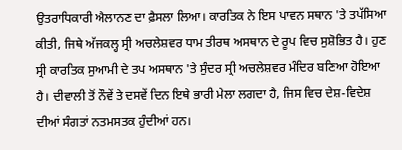ਉਤਰਾਧਿਕਾਰੀ ਐਲਾਨਣ ਦਾ ਫ਼ੈਸਲਾ ਲਿਆ। ਕਾਰਤਿਕ ਨੇ ਇਸ ਪਾਵਨ ਸਥਾਨ 'ਤੇ ਤਪੱਸਿਆ ਕੀਤੀ, ਜਿਥੇ ਅੱਜਕਲ੍ਹ ਸ੍ਰੀ ਅਚਲੇਸ਼ਵਰ ਧਾਮ ਤੀਰਥ ਅਸਥਾਨ ਦੇ ਰੂਪ ਵਿਚ ਸੁਸ਼ੋਭਿਤ ਹੈ। ਹੁਣ ਸ੍ਰੀ ਕਾਰਤਿਕ ਸੁਆਮੀ ਦੇ ਤਪ ਅਸਥਾਨ 'ਤੇ ਸੁੰਦਰ ਸ੍ਰੀ ਅਚਲੇਸ਼ਵਰ ਮੰਦਿਰ ਬਣਿਆ ਹੋਇਆ ਹੈ। ਦੀਵਾਲੀ ਤੋਂ ਨੌਵੇਂ ਤੇ ਦਸਵੇਂ ਦਿਨ ਇਥੇ ਭਾਰੀ ਮੇਲਾ ਲਗਦਾ ਹੈ, ਜਿਸ ਵਿਚ ਦੇਸ਼-ਵਿਦੇਸ਼ ਦੀਆਂ ਸੰਗਤਾਂ ਨਤਮਸਤਕ ਹੁੰਦੀਆਂ ਹਨ।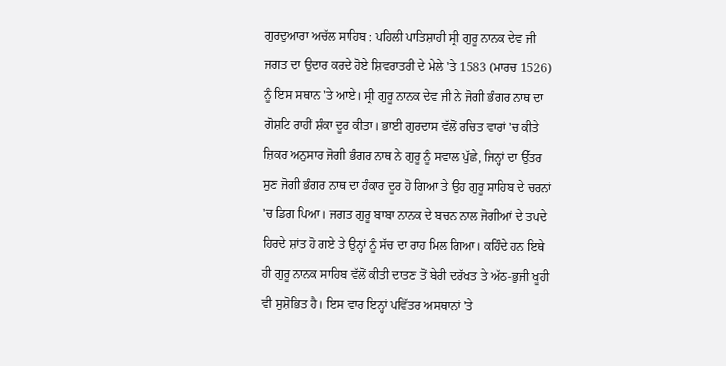ਗੁਰਦੁਆਰਾ ਅਚੱਲ ਸਾਹਿਬ : ਪਹਿਲੀ ਪਾਤਿਸ਼ਾਹੀ ਸ੍ਰੀ ਗੁਰੂ ਨਾਨਕ ਦੇਵ ਜੀ ਜਗਤ ਦਾ ਉਦਾਰ ਕਰਦੇ ਹੋਏ ਸ਼ਿਵਰਾਤਰੀ ਦੇ ਮੇਲੇ 'ਤੇ 1583 (ਮਾਰਚ 1526) ਨੂੰ ਇਸ ਸਥਾਨ 'ਤੇ ਆਏ। ਸ੍ਰੀ ਗੁਰੂ ਨਾਨਕ ਦੇਵ ਜੀ ਨੇ ਜੋਗੀ ਭੰਗਰ ਨਾਥ ਦਾ ਗੋਸ਼ਟਿ ਰਾਹੀਂ ਸ਼ੰਕਾ ਦੂਰ ਕੀਤਾ। ਭਾਈ ਗੁਰਦਾਸ ਵੱਲੋਂ ਰਚਿਤ ਵਾਰਾਂ 'ਚ ਕੀਤੇ ਜ਼ਿਕਰ ਅਨੁਸਾਰ ਜੋਗੀ ਭੰਗਰ ਨਾਥ ਨੇ ਗੁਰੂ ਨੂੰ ਸਵਾਲ ਪੁੱਛੇ, ਜਿਨ੍ਹਾਂ ਦਾ ਉੱਤਰ ਸੁਣ ਜੋਗੀ ਭੰਗਰ ਨਾਥ ਦਾ ਹੰਕਾਰ ਦੂਰ ਹੋ ਗਿਆ ਤੇ ਉਹ ਗੁਰੂ ਸਾਹਿਬ ਦੇ ਚਰਨਾਂ 'ਚ ਡਿਗ ਪਿਆ। ਜਗਤ ਗੁਰੂ ਬਾਬਾ ਨਾਨਕ ਦੇ ਬਚਨ ਨਾਲ ਜੋਗੀਆਂ ਦੇ ਤਪਦੇ ਹਿਰਦੇ ਸ਼ਾਂਤ ਹੋ ਗਏ ਤੇ ਉਨ੍ਹਾਂ ਨੂੰ ਸੱਚ ਦਾ ਰਾਹ ਮਿਲ ਗਿਆ। ਕਹਿੰਦੇ ਹਨ ਇਥੇ ਹੀ ਗੁਰੂ ਨਾਨਕ ਸਾਹਿਬ ਵੱਲੋਂ ਕੀਤੀ ਦਾਤਣ ਤੋਂ ਬੇਰੀ ਦਰੱਖਤ ਤੇ ਅੱਠ-ਭੁਜੀ ਖੂਹੀ ਵੀ ਸੁਸ਼ੋਭਿਤ ਹੈ। ਇਸ ਵਾਰ ਇਨ੍ਹਾਂ ਪਵਿੱਤਰ ਅਸਥਾਨਾਂ 'ਤੇ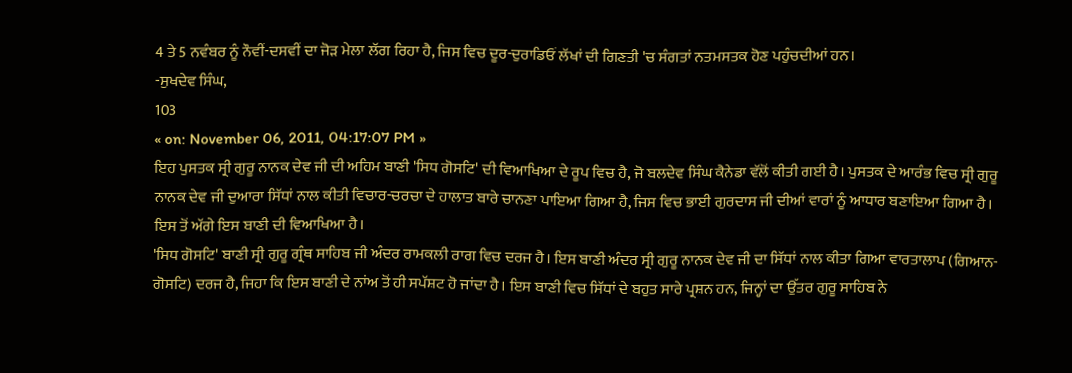4 ਤੇ 5 ਨਵੰਬਰ ਨੂੰ ਨੌਵੀਂ-ਦਸਵੀਂ ਦਾ ਜੋੜ ਮੇਲਾ ਲੱਗ ਰਿਹਾ ਹੈ, ਜਿਸ ਵਿਚ ਦੂਰ-ਦੁਰਾਡਿਓਂ ਲੱਖਾਂ ਦੀ ਗਿਣਤੀ 'ਚ ਸੰਗਤਾਂ ਨਤਮਸਤਕ ਹੋਣ ਪਹੁੰਚਦੀਆਂ ਹਨ।
-ਸੁਖਦੇਵ ਸਿੰਘ,
103
« on: November 06, 2011, 04:17:07 PM »
ਇਹ ਪੁਸਤਕ ਸ੍ਰੀ ਗੁਰੂ ਨਾਨਕ ਦੇਵ ਜੀ ਦੀ ਅਹਿਮ ਬਾਣੀ 'ਸਿਧ ਗੋਸਟਿ' ਦੀ ਵਿਆਖਿਆ ਦੇ ਰੂਪ ਵਿਚ ਹੈ, ਜੋ ਬਲਦੇਵ ਸਿੰਘ ਕੈਨੇਡਾ ਵੱਲੋਂ ਕੀਤੀ ਗਈ ਹੈ। ਪੁਸਤਕ ਦੇ ਆਰੰਭ ਵਿਚ ਸ੍ਰੀ ਗੁਰੂ ਨਾਨਕ ਦੇਵ ਜੀ ਦੁਆਰਾ ਸਿੱਧਾਂ ਨਾਲ ਕੀਤੀ ਵਿਚਾਰ-ਚਰਚਾ ਦੇ ਹਾਲਾਤ ਬਾਰੇ ਚਾਨਣਾ ਪਾਇਆ ਗਿਆ ਹੈ, ਜਿਸ ਵਿਚ ਭਾਈ ਗੁਰਦਾਸ ਜੀ ਦੀਆਂ ਵਾਰਾਂ ਨੂੰ ਆਧਾਰ ਬਣਾਇਆ ਗਿਆ ਹੈ। ਇਸ ਤੋਂ ਅੱਗੇ ਇਸ ਬਾਣੀ ਦੀ ਵਿਆਖਿਆ ਹੈ।
'ਸਿਧ ਗੋਸਟਿ' ਬਾਣੀ ਸ੍ਰੀ ਗੁਰੂ ਗ੍ਰੰਥ ਸਾਹਿਬ ਜੀ ਅੰਦਰ ਰਾਮਕਲੀ ਰਾਗ ਵਿਚ ਦਰਜ ਹੈ। ਇਸ ਬਾਣੀ ਅੰਦਰ ਸ੍ਰੀ ਗੁਰੂ ਨਾਨਕ ਦੇਵ ਜੀ ਦਾ ਸਿੱਧਾਂ ਨਾਲ ਕੀਤਾ ਗਿਆ ਵਾਰਤਾਲਾਪ (ਗਿਆਨ-ਗੋਸਟਿ) ਦਰਜ ਹੈ, ਜਿਹਾ ਕਿ ਇਸ ਬਾਣੀ ਦੇ ਨਾਂਅ ਤੋਂ ਹੀ ਸਪੱਸ਼ਟ ਹੋ ਜਾਂਦਾ ਹੈ। ਇਸ ਬਾਣੀ ਵਿਚ ਸਿੱਧਾਂ ਦੇ ਬਹੁਤ ਸਾਰੇ ਪ੍ਰਸ਼ਨ ਹਨ, ਜਿਨ੍ਹਾਂ ਦਾ ਉੱਤਰ ਗੁਰੂ ਸਾਹਿਬ ਨੇ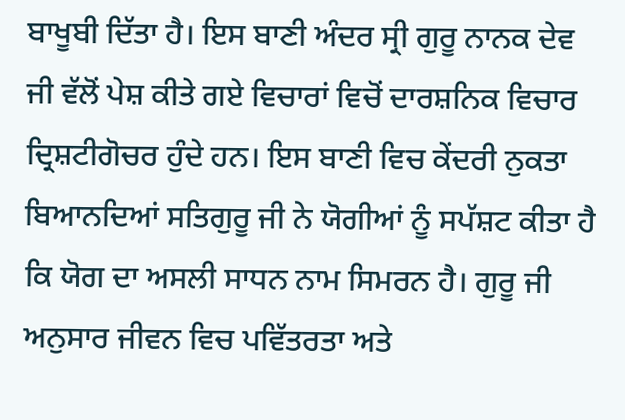ਬਾਖੂਬੀ ਦਿੱਤਾ ਹੈ। ਇਸ ਬਾਣੀ ਅੰਦਰ ਸ੍ਰੀ ਗੁਰੂ ਨਾਨਕ ਦੇਵ ਜੀ ਵੱਲੋਂ ਪੇਸ਼ ਕੀਤੇ ਗਏ ਵਿਚਾਰਾਂ ਵਿਚੋਂ ਦਾਰਸ਼ਨਿਕ ਵਿਚਾਰ ਦ੍ਰਿਸ਼ਟੀਗੋਚਰ ਹੁੰਦੇ ਹਨ। ਇਸ ਬਾਣੀ ਵਿਚ ਕੇਂਦਰੀ ਨੁਕਤਾ ਬਿਆਨਦਿਆਂ ਸਤਿਗੁਰੂ ਜੀ ਨੇ ਯੋਗੀਆਂ ਨੂੰ ਸਪੱਸ਼ਟ ਕੀਤਾ ਹੈ ਕਿ ਯੋਗ ਦਾ ਅਸਲੀ ਸਾਧਨ ਨਾਮ ਸਿਮਰਨ ਹੈ। ਗੁਰੂ ਜੀ ਅਨੁਸਾਰ ਜੀਵਨ ਵਿਚ ਪਵਿੱਤਰਤਾ ਅਤੇ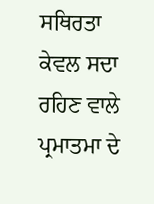ਸਥਿਰਤਾ ਕੇਵਲ ਸਦਾ ਰਹਿਣ ਵਾਲੇ ਪ੍ਰਮਾਤਮਾ ਦੇ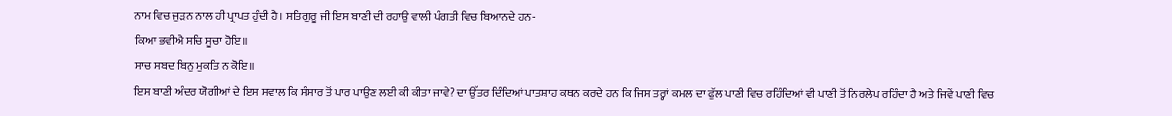ਨਾਮ ਵਿਚ ਜੁੜਨ ਨਾਲ ਹੀ ਪ੍ਰਾਪਤ ਹੁੰਦੀ ਹੈ। ਸਤਿਗੁਰੂ ਜੀ ਇਸ ਬਾਣੀ ਦੀ ਰਹਾਉ ਵਾਲੀ ਪੰਗਤੀ ਵਿਚ ਬਿਆਨਦੇ ਹਨ-
ਕਿਆ ਭਵੀਐ ਸਚਿ ਸੂਚਾ ਹੋਇ॥
ਸਾਚ ਸਬਦ ਬਿਨੁ ਮੁਕਤਿ ਨ ਕੋਇ॥
ਇਸ ਬਾਣੀ ਅੰਦਰ ਯੋਗੀਆਂ ਦੇ ਇਸ ਸਵਾਲ ਕਿ ਸੰਸਾਰ ਤੋਂ ਪਾਰ ਪਾਉਣ ਲਈ ਕੀ ਕੀਤਾ ਜਾਵੇ? ਦਾ ਉੱਤਰ ਦਿੰਦਿਆਂ ਪਾਤਸ਼ਾਹ ਕਥਨ ਕਰਦੇ ਹਨ ਕਿ ਜਿਸ ਤਰ੍ਹਾਂ ਕਮਲ ਦਾ ਫੁੱਲ ਪਾਣੀ ਵਿਚ ਰਹਿੰਦਿਆਂ ਵੀ ਪਾਣੀ ਤੋਂ ਨਿਰਲੇਪ ਰਹਿੰਦਾ ਹੈ ਅਤੇ ਜਿਵੇਂ ਪਾਣੀ ਵਿਚ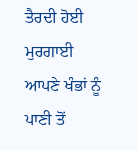ਤੈਰਦੀ ਹੋਈ ਮੁਰਗਾਈ ਆਪਣੇ ਖੰਭਾਂ ਨੂੰ ਪਾਣੀ ਤੋਂ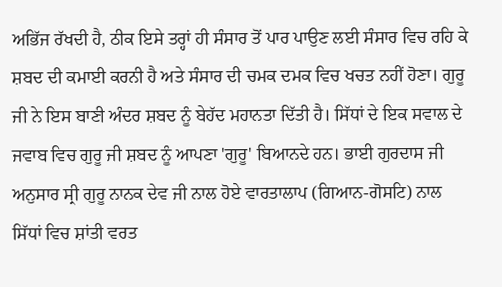ਅਭਿੱਜ ਰੱਖਦੀ ਹੈ, ਠੀਕ ਇਸੇ ਤਰ੍ਹਾਂ ਹੀ ਸੰਸਾਰ ਤੋਂ ਪਾਰ ਪਾਉਣ ਲਈ ਸੰਸਾਰ ਵਿਚ ਰਹਿ ਕੇ ਸ਼ਬਦ ਦੀ ਕਮਾਈ ਕਰਨੀ ਹੈ ਅਤੇ ਸੰਸਾਰ ਦੀ ਚਮਕ ਦਮਕ ਵਿਚ ਖਚਤ ਨਹੀਂ ਹੋਣਾ। ਗੁਰੂ ਜੀ ਨੇ ਇਸ ਬਾਣੀ ਅੰਦਰ ਸ਼ਬਦ ਨੂੰ ਬੇਹੱਦ ਮਹਾਨਤਾ ਦਿੱਤੀ ਹੈ। ਸਿੱਧਾਂ ਦੇ ਇਕ ਸਵਾਲ ਦੇ ਜਵਾਬ ਵਿਚ ਗੁਰੂ ਜੀ ਸ਼ਬਦ ਨੂੰ ਆਪਣਾ 'ਗੁਰੂ' ਬਿਆਨਦੇ ਹਨ। ਭਾਈ ਗੁਰਦਾਸ ਜੀ ਅਨੁਸਾਰ ਸ੍ਰੀ ਗੁਰੂ ਨਾਨਕ ਦੇਵ ਜੀ ਨਾਲ ਹੋਏ ਵਾਰਤਾਲਾਪ (ਗਿਆਨ-ਗੋਸਟਿ) ਨਾਲ ਸਿੱਧਾਂ ਵਿਚ ਸ਼ਾਂਤੀ ਵਰਤ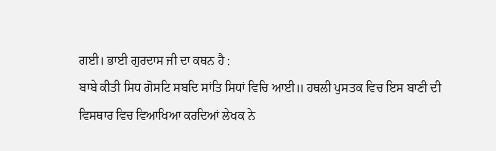ਗਈ। ਭਾਈ ਗੁਰਦਾਸ ਜੀ ਦਾ ਕਥਨ ਹੈ :
ਬਾਬੇ ਕੀਤੀ ਸਿਧ ਗੋਸਟਿ ਸਬਦਿ ਸਾਂਤਿ ਸਿਧਾਂ ਵਿਚਿ ਆਈ॥ ਹਥਲੀ ਪੁਸਤਕ ਵਿਚ ਇਸ ਬਾਣੀ ਦੀ ਵਿਸਥਾਰ ਵਿਚ ਵਿਆਖਿਆ ਕਰਦਿਆਂ ਲੇਖਕ ਨੇ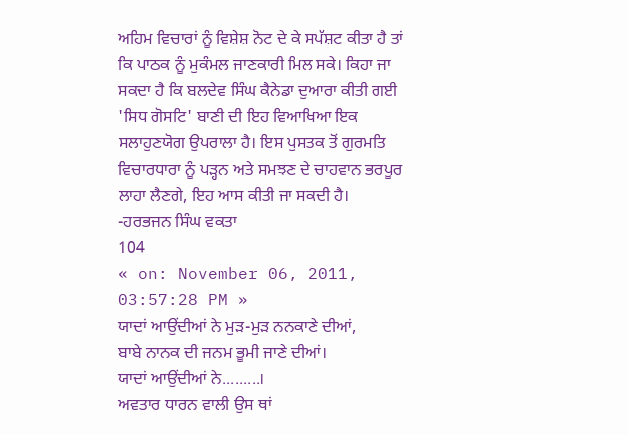ਅਹਿਮ ਵਿਚਾਰਾਂ ਨੂੰ ਵਿਸ਼ੇਸ਼ ਨੋਟ ਦੇ ਕੇ ਸਪੱਸ਼ਟ ਕੀਤਾ ਹੈ ਤਾਂ ਕਿ ਪਾਠਕ ਨੂੰ ਮੁਕੰਮਲ ਜਾਣਕਾਰੀ ਮਿਲ ਸਕੇ। ਕਿਹਾ ਜਾ ਸਕਦਾ ਹੈ ਕਿ ਬਲਦੇਵ ਸਿੰਘ ਕੈਨੇਡਾ ਦੁਆਰਾ ਕੀਤੀ ਗਈ 'ਸਿਧ ਗੋਸਟਿ' ਬਾਣੀ ਦੀ ਇਹ ਵਿਆਖਿਆ ਇਕ ਸਲਾਹੁਣਯੋਗ ਉਪਰਾਲਾ ਹੈ। ਇਸ ਪੁਸਤਕ ਤੋਂ ਗੁਰਮਤਿ ਵਿਚਾਰਧਾਰਾ ਨੂੰ ਪੜ੍ਹਨ ਅਤੇ ਸਮਝਣ ਦੇ ਚਾਹਵਾਨ ਭਰਪੂਰ ਲਾਹਾ ਲੈਣਗੇ, ਇਹ ਆਸ ਕੀਤੀ ਜਾ ਸਕਦੀ ਹੈ।
-ਹਰਭਜਨ ਸਿੰਘ ਵਕਤਾ
104
« on: November 06, 2011, 03:57:28 PM »
ਯਾਦਾਂ ਆਉਂਦੀਆਂ ਨੇ ਮੁੜ-ਮੁੜ ਨਨਕਾਣੇ ਦੀਆਂ,
ਬਾਬੇ ਨਾਨਕ ਦੀ ਜਨਮ ਭੂਮੀ ਜਾਣੇ ਦੀਆਂ।
ਯਾਦਾਂ ਆਉਂਦੀਆਂ ਨੇ.........।
ਅਵਤਾਰ ਧਾਰਨ ਵਾਲੀ ਉਸ ਥਾਂ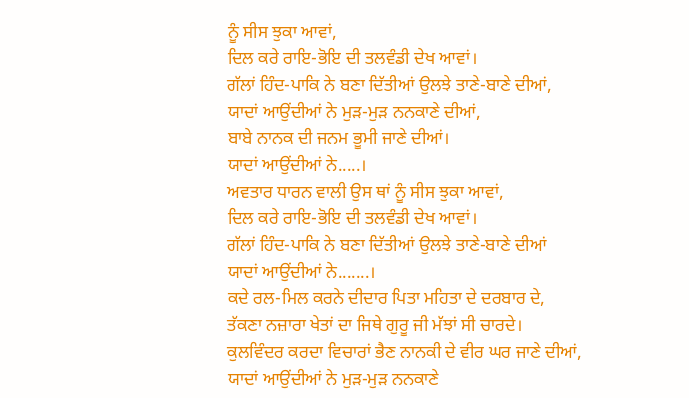ਨੂੰ ਸੀਸ ਝੁਕਾ ਆਵਾਂ,
ਦਿਲ ਕਰੇ ਰਾਇ-ਭੋਇ ਦੀ ਤਲਵੰਡੀ ਦੇਖ ਆਵਾਂ।
ਗੱਲਾਂ ਹਿੰਦ-ਪਾਕਿ ਨੇ ਬਣਾ ਦਿੱਤੀਆਂ ਉਲਝੇ ਤਾਣੇ-ਬਾਣੇ ਦੀਆਂ,
ਯਾਦਾਂ ਆਉਂਦੀਆਂ ਨੇ ਮੁੜ-ਮੁੜ ਨਨਕਾਣੇ ਦੀਆਂ,
ਬਾਬੇ ਨਾਨਕ ਦੀ ਜਨਮ ਭੂਮੀ ਜਾਣੇ ਦੀਆਂ।
ਯਾਦਾਂ ਆਉਂਦੀਆਂ ਨੇ.....।
ਅਵਤਾਰ ਧਾਰਨ ਵਾਲੀ ਉਸ ਥਾਂ ਨੂੰ ਸੀਸ ਝੁਕਾ ਆਵਾਂ,
ਦਿਲ ਕਰੇ ਰਾਇ-ਭੋਇ ਦੀ ਤਲਵੰਡੀ ਦੇਖ ਆਵਾਂ।
ਗੱਲਾਂ ਹਿੰਦ-ਪਾਕਿ ਨੇ ਬਣਾ ਦਿੱਤੀਆਂ ਉਲਝੇ ਤਾਣੇ-ਬਾਣੇ ਦੀਆਂ
ਯਾਦਾਂ ਆਉਂਦੀਆਂ ਨੇ.......।
ਕਦੇ ਰਲ-ਮਿਲ ਕਰਨੇ ਦੀਦਾਰ ਪਿਤਾ ਮਹਿਤਾ ਦੇ ਦਰਬਾਰ ਦੇ,
ਤੱਕਣਾ ਨਜ਼ਾਰਾ ਖੇਤਾਂ ਦਾ ਜਿਥੇ ਗੁਰੂ ਜੀ ਮੱਝਾਂ ਸੀ ਚਾਰਦੇ।
ਕੁਲਵਿੰਦਰ ਕਰਦਾ ਵਿਚਾਰਾਂ ਭੈਣ ਨਾਨਕੀ ਦੇ ਵੀਰ ਘਰ ਜਾਣੇ ਦੀਆਂ,
ਯਾਦਾਂ ਆਉਂਦੀਆਂ ਨੇ ਮੁੜ-ਮੁੜ ਨਨਕਾਣੇ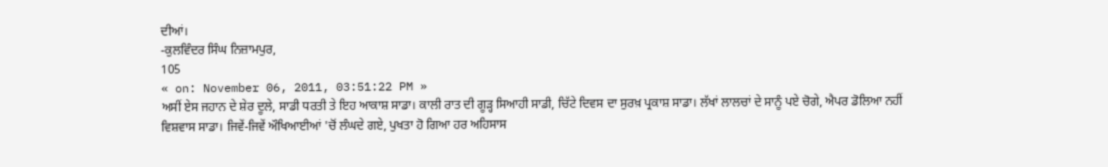ਦੀਆਂ।
-ਕੁਲਵਿੰਦਰ ਸਿੰਘ ਨਿਜ਼ਾਮਪੁਰ,
105
« on: November 06, 2011, 03:51:22 PM »
ਅਸੀਂ ਏਸ ਜਹਾਨ ਦੇ ਸ਼ੇਰ ਦੂਲੇ, ਸਾਡੀ ਧਰਤੀ ਤੇ ਇਹ ਆਕਾਸ਼ ਸਾਡਾ। ਕਾਲੀ ਰਾਤ ਦੀ ਗੂੜ੍ਹ ਸਿਆਹੀ ਸਾਡੀ, ਚਿੱਟੇ ਦਿਵਸ ਦਾ ਸੁਰਖ਼ ਪ੍ਰਕਾਸ਼ ਸਾਡਾ। ਲੱਖਾਂ ਲਾਲਚਾਂ ਦੇ ਸਾਨੂੰ ਪਏ ਚੋਗੇ, ਐਪਰ ਡੋਲਿਆ ਨਹੀਂ ਵਿਸ਼ਵਾਸ ਸਾਡਾ। ਜਿਵੇਂ-ਜਿਵੇਂ ਔਖਿਆਈਆਂ 'ਚੋਂ ਲੰਘਦੇ ਗਏ, ਪੁਖਤਾ ਹੋ ਗਿਆ ਹਰ ਅਹਿਸਾਸ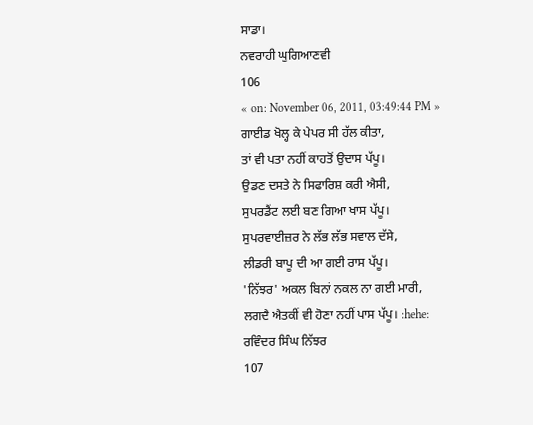ਸਾਡਾ।
ਨਵਰਾਹੀ ਘੁਗਿਆਣਵੀ
106
« on: November 06, 2011, 03:49:44 PM »
ਗਾਈਡ ਖੋਲ੍ਹ ਕੇ ਪੇਪਰ ਸੀ ਹੱਲ ਕੀਤਾ,
ਤਾਂ ਵੀ ਪਤਾ ਨਹੀਂ ਕਾਹਤੋਂ ਉਦਾਸ ਪੱਪੂ।
ਉਡਣ ਦਸਤੇ ਨੇ ਸਿਫਾਰਿਸ਼ ਕਰੀ ਐਸੀ,
ਸੁਪਰਡੈਂਟ ਲਈ ਬਣ ਗਿਆ ਖਾਸ ਪੱਪੂ।
ਸੁਪਰਵਾਈਜ਼ਰ ਨੇ ਲੱਭ ਲੱਭ ਸਵਾਲ ਦੱਸੇ,
ਲੀਡਰੀ ਬਾਪੂ ਦੀ ਆ ਗਈ ਰਾਸ ਪੱਪੂ।
'ਨਿੱਝਰ' ਅਕਲ ਬਿਨਾਂ ਨਕਲ ਨਾ ਗਈ ਮਾਰੀ,
ਲਗਦੈ ਐਤਕੀਂ ਵੀ ਹੋਣਾ ਨਹੀਂ ਪਾਸ ਪੱਪੂ। :hehe:
ਰਵਿੰਦਰ ਸਿੰਘ ਨਿੱਝਰ
107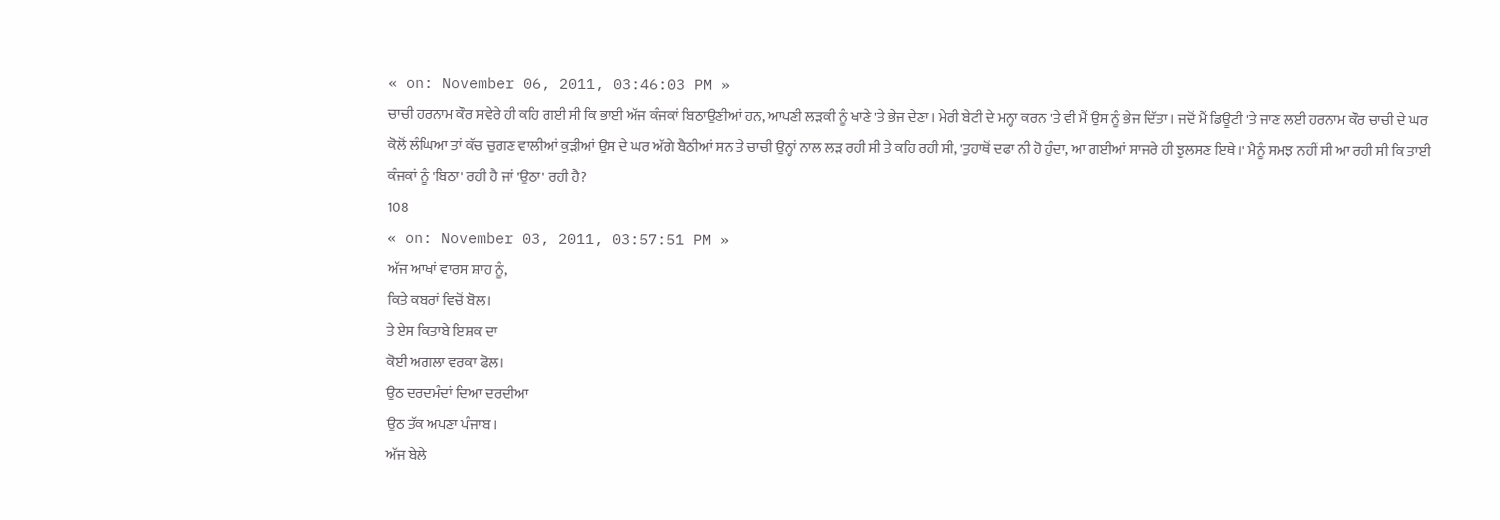« on: November 06, 2011, 03:46:03 PM »
ਚਾਚੀ ਹਰਨਾਮ ਕੌਰ ਸਵੇਰੇ ਹੀ ਕਹਿ ਗਈ ਸੀ ਕਿ ਭਾਈ ਅੱਜ ਕੰਜਕਾਂ ਬਿਠਾਉਣੀਆਂ ਹਨ, ਆਪਣੀ ਲੜਕੀ ਨੂੰ ਖਾਣੇ 'ਤੇ ਭੇਜ ਦੇਣਾ। ਮੇਰੀ ਬੇਟੀ ਦੇ ਮਨ੍ਹਾ ਕਰਨ 'ਤੇ ਵੀ ਮੈਂ ਉਸ ਨੂੰ ਭੇਜ ਦਿੱਤਾ। ਜਦੋਂ ਮੈਂ ਡਿਊਟੀ 'ਤੇ ਜਾਣ ਲਈ ਹਰਨਾਮ ਕੌਰ ਚਾਚੀ ਦੇ ਘਰ ਕੋਲੋਂ ਲੰਘਿਆ ਤਾਂ ਕੱਚ ਚੁਗਣ ਵਾਲੀਆਂ ਕੁੜੀਆਂ ਉਸ ਦੇ ਘਰ ਅੱਗੇ ਬੈਠੀਆਂ ਸਨ ਤੇ ਚਾਚੀ ਉਨ੍ਹਾਂ ਨਾਲ ਲੜ ਰਹੀ ਸੀ ਤੇ ਕਹਿ ਰਹੀ ਸੀ, 'ਤੁਹਾਥੋਂ ਦਫਾ ਨੀ ਹੋ ਹੁੰਦਾ, ਆ ਗਈਆਂ ਸਾਜਰੇ ਹੀ ਝੁਲਸਣ ਇਥੇ।' ਮੈਨੂੰ ਸਮਝ ਨਹੀਂ ਸੀ ਆ ਰਹੀ ਸੀ ਕਿ ਤਾਈ ਕੰਜਕਾਂ ਨੂੰ 'ਬਿਠਾ' ਰਹੀ ਹੈ ਜਾਂ 'ਉਠਾ' ਰਹੀ ਹੈ?
108
« on: November 03, 2011, 03:57:51 PM »
ਅੱਜ ਆਖਾਂ ਵਾਰਸ ਸ਼ਾਹ ਨੂੰ,
ਕਿਤੇ ਕਬਰਾਂ ਵਿਚੋਂ ਬੋਲ।
ਤੇ ਏਸ ਕਿਤਾਬੇ ਇਸ਼ਕ ਦਾ
ਕੋਈ ਅਗਲਾ ਵਰਕਾ ਫੋਲ।
ਉਠ ਦਰਦਮੰਦਾਂ ਦਿਆ ਦਰਦੀਆ
ਉਠ ਤੱਕ ਅਪਣਾ ਪੰਜਾਬ।
ਅੱਜ ਬੇਲੇ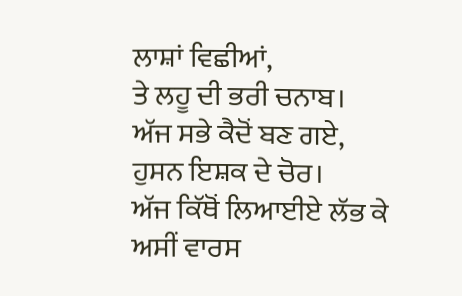ਲਾਸ਼ਾਂ ਵਿਛੀਆਂ,
ਤੇ ਲਹੂ ਦੀ ਭਰੀ ਚਨਾਬ।
ਅੱਜ ਸਭੇ ਕੈਦੋਂ ਬਣ ਗਏ,
ਹੁਸਨ ਇਸ਼ਕ ਦੇ ਚੋਰ।
ਅੱਜ ਕਿੱਥੋਂ ਲਿਆਈਏ ਲੱਭ ਕੇ
ਅਸੀਂ ਵਾਰਸ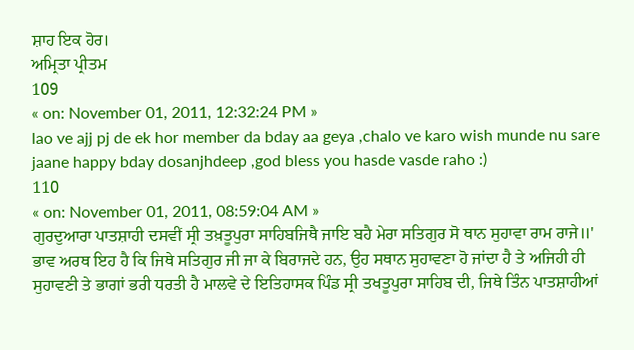ਸ਼ਾਹ ਇਕ ਹੋਰ।
ਅਮ੍ਰਿਤਾ ਪ੍ਰੀਤਮ
109
« on: November 01, 2011, 12:32:24 PM »
lao ve ajj pj de ek hor member da bday aa geya ,chalo ve karo wish munde nu sare jaane happy bday dosanjhdeep ,god bless you hasde vasde raho :)
110
« on: November 01, 2011, 08:59:04 AM »
ਗੁਰਦੁਆਰਾ ਪਾਤਸ਼ਾਹੀ ਦਸਵੀਂ ਸ੍ਰੀ ਤਖ਼ਤੂਪੁਰਾ ਸਾਹਿਬਜਿਥੈ ਜਾਇ ਬਹੈ ਮੇਰਾ ਸਤਿਗੁਰ ਸੋ ਥਾਨ ਸੁਹਾਵਾ ਰਾਮ ਰਾਜੇ॥' ਭਾਵ ਅਰਥ ਇਹ ਹੈ ਕਿ ਜਿਥੇ ਸਤਿਗੁਰ ਜੀ ਜਾ ਕੇ ਬਿਰਾਜਦੇ ਹਨ, ਉਹ ਸਥਾਨ ਸੁਹਾਵਣਾ ਹੋ ਜਾਂਦਾ ਹੈ ਤੇ ਅਜਿਹੀ ਹੀ ਸੁਹਾਵਣੀ ਤੇ ਭਾਗਾਂ ਭਰੀ ਧਰਤੀ ਹੈ ਮਾਲਵੇ ਦੇ ਇਤਿਹਾਸਕ ਪਿੰਡ ਸ੍ਰੀ ਤਖਤੂਪੁਰਾ ਸਾਹਿਬ ਦੀ, ਜਿਥੇ ਤਿੰਨ ਪਾਤਸ਼ਾਹੀਆਂ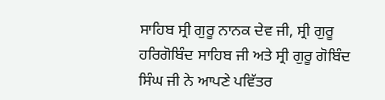ਸਾਹਿਬ ਸ੍ਰੀ ਗੁਰੂ ਨਾਨਕ ਦੇਵ ਜੀ, ਸ੍ਰੀ ਗੁਰੂ ਹਰਿਗੋਬਿੰਦ ਸਾਹਿਬ ਜੀ ਅਤੇ ਸ੍ਰੀ ਗੁਰੂ ਗੋਬਿੰਦ ਸਿੰਘ ਜੀ ਨੇ ਆਪਣੇ ਪਵਿੱਤਰ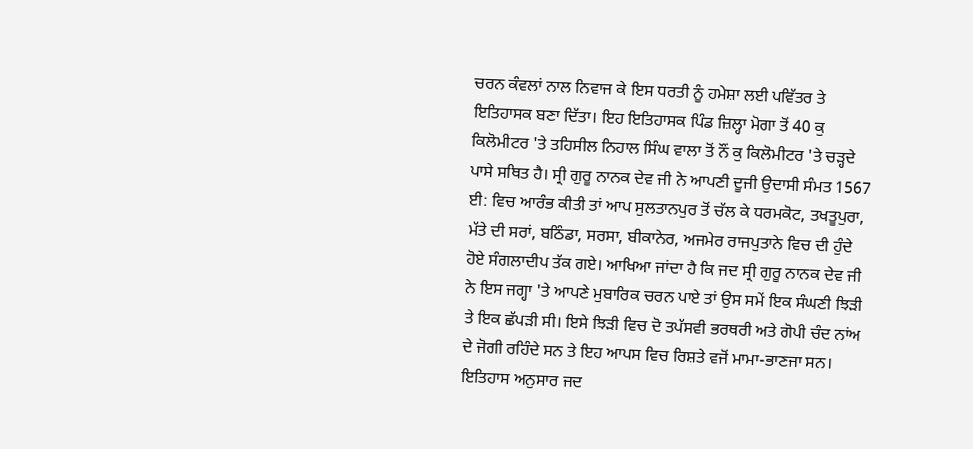ਚਰਨ ਕੰਵਲਾਂ ਨਾਲ ਨਿਵਾਜ ਕੇ ਇਸ ਧਰਤੀ ਨੂੰ ਹਮੇਸ਼ਾ ਲਈ ਪਵਿੱਤਰ ਤੇ ਇਤਿਹਾਸਕ ਬਣਾ ਦਿੱਤਾ। ਇਹ ਇਤਿਹਾਸਕ ਪਿੰਡ ਜ਼ਿਲ੍ਹਾ ਮੋਗਾ ਤੋਂ 40 ਕੁ ਕਿਲੋਮੀਟਰ 'ਤੇ ਤਹਿਸੀਲ ਨਿਹਾਲ ਸਿੰਘ ਵਾਲਾ ਤੋਂ ਨੌਂ ਕੁ ਕਿਲੋਮੀਟਰ 'ਤੇ ਚੜ੍ਹਦੇ ਪਾਸੇ ਸਥਿਤ ਹੈ। ਸ੍ਰੀ ਗੁਰੂ ਨਾਨਕ ਦੇਵ ਜੀ ਨੇ ਆਪਣੀ ਦੂਜੀ ਉਦਾਸੀ ਸੰਮਤ 1567 ਈ: ਵਿਚ ਆਰੰਭ ਕੀਤੀ ਤਾਂ ਆਪ ਸੁਲਤਾਨਪੁਰ ਤੋਂ ਚੱਲ ਕੇ ਧਰਮਕੋਟ, ਤਖਤੂਪੁਰਾ, ਮੱਤੇ ਦੀ ਸਰਾਂ, ਬਠਿੰਡਾ, ਸਰਸਾ, ਬੀਕਾਨੇਰ, ਅਜਮੇਰ ਰਾਜਪੁਤਾਨੇ ਵਿਚ ਦੀ ਹੁੰਦੇ ਹੋਏ ਸੰਗਲਾਦੀਪ ਤੱਕ ਗਏ। ਆਖਿਆ ਜਾਂਦਾ ਹੈ ਕਿ ਜਦ ਸ੍ਰੀ ਗੁਰੂ ਨਾਨਕ ਦੇਵ ਜੀ ਨੇ ਇਸ ਜਗ੍ਹਾ 'ਤੇ ਆਪਣੇ ਮੁਬਾਰਿਕ ਚਰਨ ਪਾਏ ਤਾਂ ਉਸ ਸਮੇਂ ਇਕ ਸੰਘਣੀ ਝਿੜੀ ਤੇ ਇਕ ਛੱਪੜੀ ਸੀ। ਇਸੇ ਝਿੜੀ ਵਿਚ ਦੋ ਤਪੱਸਵੀ ਭਰਥਰੀ ਅਤੇ ਗੋਪੀ ਚੰਦ ਨਾਂਅ ਦੇ ਜੋਗੀ ਰਹਿੰਦੇ ਸਨ ਤੇ ਇਹ ਆਪਸ ਵਿਚ ਰਿਸ਼ਤੇ ਵਜੋਂ ਮਾਮਾ-ਭਾਣਜਾ ਸਨ। ਇਤਿਹਾਸ ਅਨੁਸਾਰ ਜਦ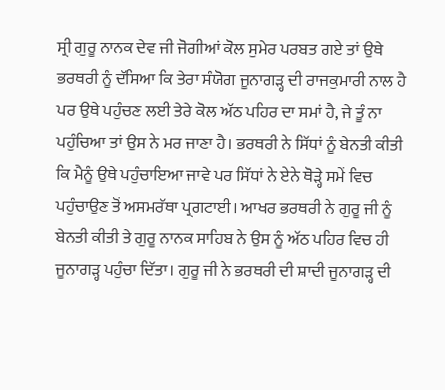ਸ੍ਰੀ ਗੁਰੂ ਨਾਨਕ ਦੇਵ ਜੀ ਜੋਗੀਆਂ ਕੋਲ ਸੁਮੇਰ ਪਰਬਤ ਗਏ ਤਾਂ ਉਥੇ ਭਰਥਰੀ ਨੂੰ ਦੱਸਿਆ ਕਿ ਤੇਰਾ ਸੰਯੋਗ ਜੂਨਾਗੜ੍ਹ ਦੀ ਰਾਜਕੁਮਾਰੀ ਨਾਲ ਹੈ ਪਰ ਉਥੇ ਪਹੁੰਚਣ ਲਈ ਤੇਰੇ ਕੋਲ ਅੱਠ ਪਹਿਰ ਦਾ ਸਮਾਂ ਹੈ, ਜੇ ਤੂੰ ਨਾ ਪਹੁੰਚਿਆ ਤਾਂ ਉਸ ਨੇ ਮਰ ਜਾਣਾ ਹੈ। ਭਰਥਰੀ ਨੇ ਸਿੱਧਾਂ ਨੂੰ ਬੇਨਤੀ ਕੀਤੀ ਕਿ ਮੈਨੂੰ ਉਥੇ ਪਹੁੰਚਾਇਆ ਜਾਵੇ ਪਰ ਸਿੱਧਾਂ ਨੇ ਏਨੇ ਥੋੜ੍ਹੇ ਸਮੇਂ ਵਿਚ ਪਹੁੰਚਾਉਣ ਤੋਂ ਅਸਮਰੱਥਾ ਪ੍ਰਗਟਾਈ। ਆਖਰ ਭਰਥਰੀ ਨੇ ਗੁਰੂ ਜੀ ਨੂੰ ਬੇਨਤੀ ਕੀਤੀ ਤੇ ਗੁਰੂ ਨਾਨਕ ਸਾਹਿਬ ਨੇ ਉਸ ਨੂੰ ਅੱਠ ਪਹਿਰ ਵਿਚ ਹੀ ਜੂਨਾਗੜ੍ਹ ਪਹੁੰਚਾ ਦਿੱਤਾ। ਗੁਰੂ ਜੀ ਨੇ ਭਰਥਰੀ ਦੀ ਸ਼ਾਦੀ ਜੂਨਾਗੜ੍ਹ ਦੀ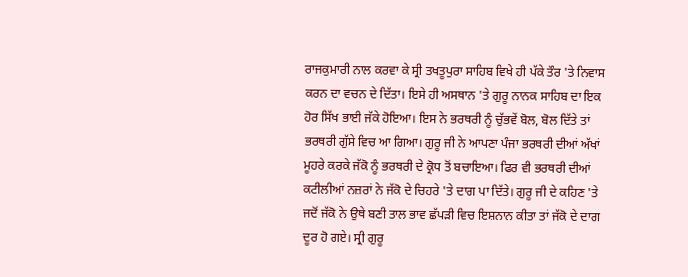ਰਾਜਕੁਮਾਰੀ ਨਾਲ ਕਰਵਾ ਕੇ ਸ੍ਰੀ ਤਖਤੂਪੁਰਾ ਸਾਹਿਬ ਵਿਖੇ ਹੀ ਪੱਕੇ ਤੌਰ 'ਤੇ ਨਿਵਾਸ ਕਰਨ ਦਾ ਵਚਨ ਦੇ ਦਿੱਤਾ। ਇਸੇ ਹੀ ਅਸਥਾਨ 'ਤੇ ਗੁਰੂ ਨਾਨਕ ਸਾਹਿਬ ਦਾ ਇਕ ਹੋਰ ਸਿੱਖ ਭਾਈ ਜੱਕੇ ਹੋਇਆ। ਇਸ ਨੇ ਭਰਥਰੀ ਨੂੰ ਚੁੱਭਵੇਂ ਬੋਲ, ਬੋਲ ਦਿੱਤੇ ਤਾਂ ਭਰਥਰੀ ਗੁੱਸੇ ਵਿਚ ਆ ਗਿਆ। ਗੁਰੂ ਜੀ ਨੇ ਆਪਣਾ ਪੰਜਾ ਭਰਥਰੀ ਦੀਆਂ ਅੱਖਾਂ ਮੂਹਰੇ ਕਰਕੇ ਜੱਕੋ ਨੂੰ ਭਰਥਰੀ ਦੇ ਕ੍ਰੋਧ ਤੋਂ ਬਚਾਇਆ। ਫਿਰ ਵੀ ਭਰਥਰੀ ਦੀਆਂ ਕਟੀਲੀਆਂ ਨਜ਼ਰਾਂ ਨੇ ਜੱਕੋ ਦੇ ਚਿਹਰੇ 'ਤੇ ਦਾਗ ਪਾ ਦਿੱਤੇ। ਗੁਰੂ ਜੀ ਦੇ ਕਹਿਣ 'ਤੇ ਜਦੋਂ ਜੱਕੋ ਨੇ ਉਥੇ ਬਣੀ ਤਾਲ ਭਾਵ ਛੱਪੜੀ ਵਿਚ ਇਸ਼ਨਾਨ ਕੀਤਾ ਤਾਂ ਜੱਕੋ ਦੇ ਦਾਗ ਦੂਰ ਹੋ ਗਏ। ਸ੍ਰੀ ਗੁਰੂ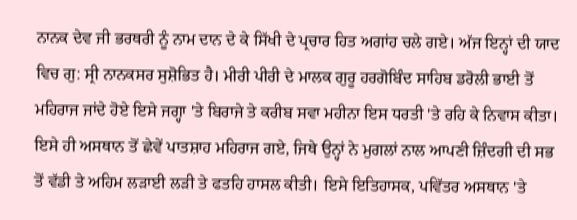ਨਾਨਕ ਦੇਵ ਜੀ ਭਰਥਰੀ ਨੂੰ ਨਾਮ ਦਾਨ ਦੇ ਕੇ ਸਿੱਖੀ ਦੇ ਪ੍ਰਚਾਰ ਹਿਤ ਅਗਾਂਹ ਚਲੇ ਗਏ। ਅੱਜ ਇਨ੍ਹਾਂ ਦੀ ਯਾਦ ਵਿਚ ਗੁ: ਸ੍ਰੀ ਨਾਨਕਸਰ ਸੁਸ਼ੋਭਿਤ ਹੈ। ਮੀਰੀ ਪੀਰੀ ਦੇ ਮਾਲਕ ਗੁਰੂ ਹਰਗੋਬਿੰਦ ਸਾਹਿਬ ਡਰੋਲੀ ਭਾਈ ਤੋਂ ਮਹਿਰਾਜ ਜਾਂਦੇ ਹੋਏ ਇਸੇ ਜਗ੍ਹਾ 'ਤੇ ਬਿਰਾਜੇ ਤੇ ਕਰੀਬ ਸਵਾ ਮਹੀਨਾ ਇਸ ਧਰਤੀ 'ਤੇ ਰਹਿ ਕੇ ਨਿਵਾਸ ਕੀਤਾ। ਇਸੇ ਹੀ ਅਸਥਾਨ ਤੋਂ ਛੇਵੇਂ ਪਾਤਸ਼ਾਹ ਮਹਿਰਾਜ ਗਏ, ਜਿਥੇ ਉਨ੍ਹਾਂ ਨੇ ਮੁਗਲਾਂ ਨਾਲ ਆਪਣੀ ਜ਼ਿੰਦਗੀ ਦੀ ਸਭ ਤੋਂ ਵੱਡੀ ਤੇ ਅਹਿਮ ਲੜਾਈ ਲੜੀ ਤੇ ਫਤਹਿ ਹਾਸਲ ਕੀਤੀ। ਇਸੇ ਇਤਿਹਾਸਕ, ਪਵਿੱਤਰ ਅਸਥਾਨ 'ਤੇ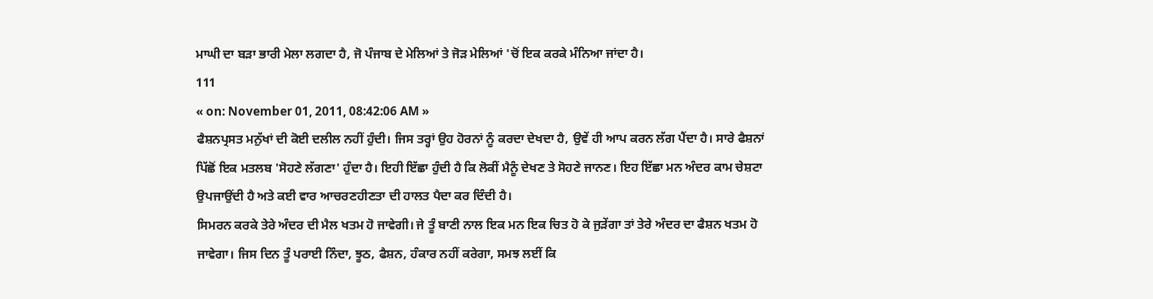ਮਾਘੀ ਦਾ ਬੜਾ ਭਾਰੀ ਮੇਲਾ ਲਗਦਾ ਹੈ, ਜੋ ਪੰਜਾਬ ਦੇ ਮੇਲਿਆਂ ਤੇ ਜੋੜ ਮੇਲਿਆਂ 'ਚੋਂ ਇਕ ਕਰਕੇ ਮੰਨਿਆ ਜਾਂਦਾ ਹੈ।
111
« on: November 01, 2011, 08:42:06 AM »
ਫੈਸ਼ਨਪ੍ਰਸਤ ਮਨੁੱਖਾਂ ਦੀ ਕੋਈ ਦਲੀਲ ਨਹੀਂ ਹੁੰਦੀ। ਜਿਸ ਤਰ੍ਹਾਂ ਉਹ ਹੋਰਨਾਂ ਨੂੰ ਕਰਦਾ ਦੇਖਦਾ ਹੈ, ਉਵੇਂ ਹੀ ਆਪ ਕਰਨ ਲੱਗ ਪੈਂਦਾ ਹੈ। ਸਾਰੇ ਫੈਸ਼ਨਾਂ ਪਿੱਛੋਂ ਇਕ ਮਤਲਬ 'ਸੋਹਣੇ ਲੱਗਣਾ' ਹੁੰਦਾ ਹੈ। ਇਹੀ ਇੱਛਾ ਹੁੰਦੀ ਹੈ ਕਿ ਲੋਕੀਂ ਮੈਨੂੰ ਦੇਖਣ ਤੇ ਸੋਹਣੇ ਜਾਨਣ। ਇਹ ਇੱਛਾ ਮਨ ਅੰਦਰ ਕਾਮ ਚੇਸ਼ਟਾ ਉਪਜਾਉਂਦੀ ਹੈ ਅਤੇ ਕਈ ਵਾਰ ਆਚਰਣਹੀਣਤਾ ਦੀ ਹਾਲਤ ਪੈਦਾ ਕਰ ਦਿੰਦੀ ਹੈ।
ਸਿਮਰਨ ਕਰਕੇ ਤੇਰੇ ਅੰਦਰ ਦੀ ਮੈਲ ਖਤਮ ਹੋ ਜਾਵੇਗੀ। ਜੇ ਤੂੰ ਬਾਣੀ ਨਾਲ ਇਕ ਮਨ ਇਕ ਚਿਤ ਹੋ ਕੇ ਜੁੜੇਂਗਾ ਤਾਂ ਤੇਰੇ ਅੰਦਰ ਦਾ ਫੈਸ਼ਨ ਖਤਮ ਹੋ ਜਾਵੇਗਾ। ਜਿਸ ਦਿਨ ਤੂੰ ਪਰਾਈ ਨਿੰਦਾ, ਝੂਠ, ਫੈਸ਼ਨ, ਹੰਕਾਰ ਨਹੀਂ ਕਰੇਗਾ, ਸਮਝ ਲਈਂ ਕਿ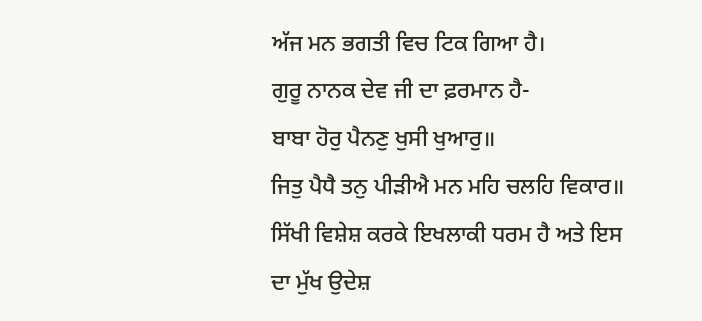ਅੱਜ ਮਨ ਭਗਤੀ ਵਿਚ ਟਿਕ ਗਿਆ ਹੈ।
ਗੁਰੂ ਨਾਨਕ ਦੇਵ ਜੀ ਦਾ ਫ਼ਰਮਾਨ ਹੈ-
ਬਾਬਾ ਹੋਰੁ ਪੈਨਣੁ ਖੁਸੀ ਖੁਆਰੁ॥
ਜਿਤੁ ਪੈਧੈ ਤਨੁ ਪੀੜੀਐ ਮਨ ਮਹਿ ਚਲਹਿ ਵਿਕਾਰ॥
ਸਿੱਖੀ ਵਿਸ਼ੇਸ਼ ਕਰਕੇ ਇਖਲਾਕੀ ਧਰਮ ਹੈ ਅਤੇ ਇਸ ਦਾ ਮੁੱਖ ਉਦੇਸ਼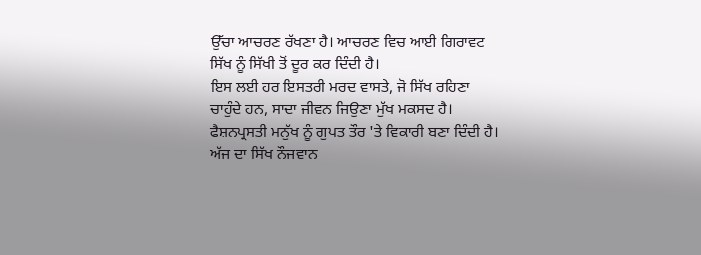ਉੱਚਾ ਆਚਰਣ ਰੱਖਣਾ ਹੈ। ਆਚਰਣ ਵਿਚ ਆਈ ਗਿਰਾਵਟ ਸਿੱਖ ਨੂੰ ਸਿੱਖੀ ਤੋਂ ਦੂਰ ਕਰ ਦਿੰਦੀ ਹੈ।
ਇਸ ਲਈ ਹਰ ਇਸਤਰੀ ਮਰਦ ਵਾਸਤੇ, ਜੋ ਸਿੱਖ ਰਹਿਣਾ ਚਾਹੁੰਦੇ ਹਨ, ਸਾਦਾ ਜੀਵਨ ਜਿਉਣਾ ਮੁੱਖ ਮਕਸਦ ਹੈ। ਫੈਸ਼ਨਪ੍ਰਸਤੀ ਮਨੁੱਖ ਨੂੰ ਗੁਪਤ ਤੌਰ 'ਤੇ ਵਿਕਾਰੀ ਬਣਾ ਦਿੰਦੀ ਹੈ।
ਅੱਜ ਦਾ ਸਿੱਖ ਨੌਜਵਾਨ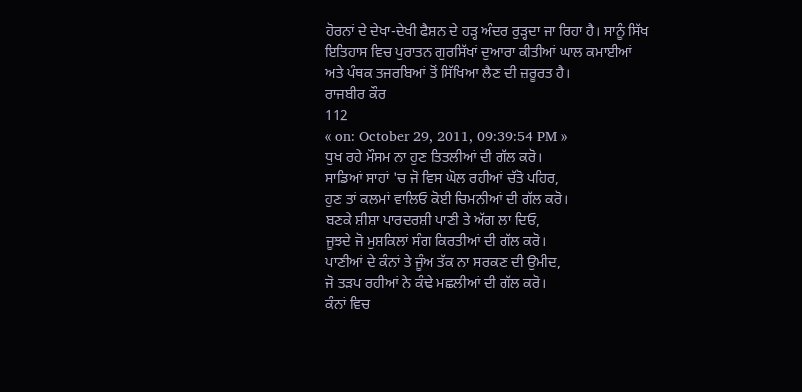ਹੋਰਨਾਂ ਦੇ ਦੇਖਾ-ਦੇਖੀ ਫੈਸ਼ਨ ਦੇ ਹੜ੍ਹ ਅੰਦਰ ਰੁੜ੍ਹਦਾ ਜਾ ਰਿਹਾ ਹੈ। ਸਾਨੂੰ ਸਿੱਖ ਇਤਿਹਾਸ ਵਿਚ ਪੁਰਾਤਨ ਗੁਰਸਿੱਖਾਂ ਦੁਆਰਾ ਕੀਤੀਆਂ ਘਾਲ ਕਮਾਈਆਂ ਅਤੇ ਪੰਥਕ ਤਜਰਬਿਆਂ ਤੋਂ ਸਿੱਖਿਆ ਲੈਣ ਦੀ ਜ਼ਰੂਰਤ ਹੈ।
ਰਾਜਬੀਰ ਕੌਰ
112
« on: October 29, 2011, 09:39:54 PM »
ਧੁਖ ਰਹੇ ਮੌਸਮ ਨਾ ਹੁਣ ਤਿਤਲੀਆਂ ਦੀ ਗੱਲ ਕਰੋ।
ਸਾਡਿਆਂ ਸਾਹਾਂ 'ਚ ਜੋ ਵਿਸ ਘੋਲ ਰਹੀਆਂ ਚੱਤੋ ਪਹਿਰ,
ਹੁਣ ਤਾਂ ਕਲਮਾਂ ਵਾਲਿਓ ਕੋਈ ਚਿਮਨੀਆਂ ਦੀ ਗੱਲ ਕਰੋ।
ਬਣਕੇ ਸ਼ੀਸ਼ਾ ਪਾਰਦਰਸ਼ੀ ਪਾਣੀ ਤੇ ਅੱਗ ਲਾ ਦਿਓ,
ਜੂਝਦੇ ਜੋ ਮੁਸ਼ਕਿਲਾਂ ਸੰਗ ਕਿਰਤੀਆਂ ਦੀ ਗੱਲ ਕਰੋ।
ਪਾਣੀਆਂ ਦੇ ਕੰਨਾਂ ਤੇ ਜੂੰਅ ਤੱਕ ਨਾ ਸਰਕਣ ਦੀ ਉਮੀਦ,
ਜੋ ਤੜਪ ਰਹੀਆਂ ਨੇ ਕੰਢੇ ਮਛਲੀਆਂ ਦੀ ਗੱਲ ਕਰੋ।
ਕੰਨਾਂ ਵਿਚ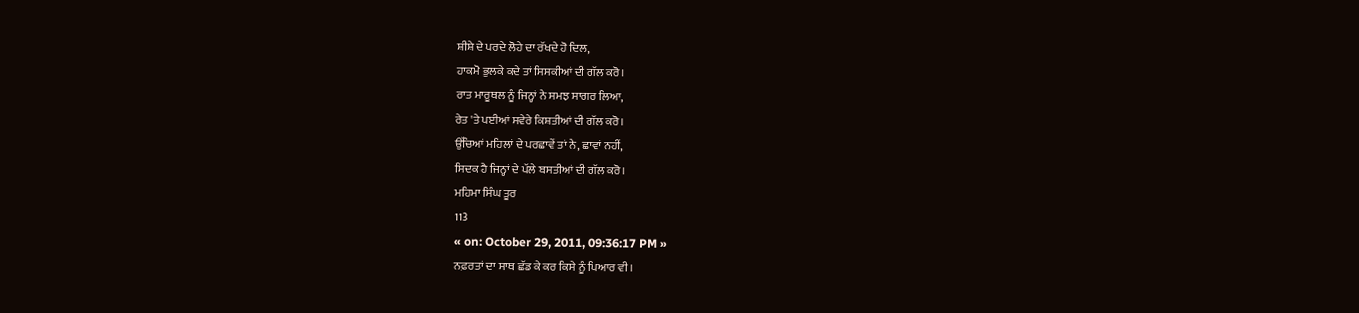ਸ਼ੀਸ਼ੇ ਦੇ ਪਰਦੇ ਲੋਹੇ ਦਾ ਰੱਖਦੇ ਹੋ ਦਿਲ,
ਹਾਕਮੋ ਭੁਲਕੇ ਕਦੇ ਤਾਂ ਸਿਸਕੀਆਂ ਦੀ ਗੱਲ ਕਰੋ।
ਰਾਤ ਮਾਰੂਥਲ ਨੂੰ ਜਿਨ੍ਹਾਂ ਨੇ ਸਮਝ ਸਾਗਰ ਲਿਆ,
ਰੇਤ 'ਤੇ ਪਈਆਂ ਸਵੇਰੇ ਕਿਸ਼ਤੀਆਂ ਦੀ ਗੱਲ ਕਰੋ।
ਉੱਚਿਆਂ ਮਹਿਲਾਂ ਦੇ ਪਰਛਾਵੇਂ ਤਾਂ ਨੇ, ਛਾਵਾਂ ਨਹੀਂ,
ਸਿਦਕ ਹੈ ਜਿਨ੍ਹਾਂ ਦੇ ਪੱਲੇ ਬਸਤੀਆਂ ਦੀ ਗੱਲ ਕਰੋ।
ਮਹਿਮਾ ਸਿੰਘ ਤੂਰ
113
« on: October 29, 2011, 09:36:17 PM »
ਨਫ਼ਰਤਾਂ ਦਾ ਸਾਥ ਛੱਡ ਕੇ ਕਰ ਕਿਸੇ ਨੂੰ ਪਿਆਰ ਵੀ।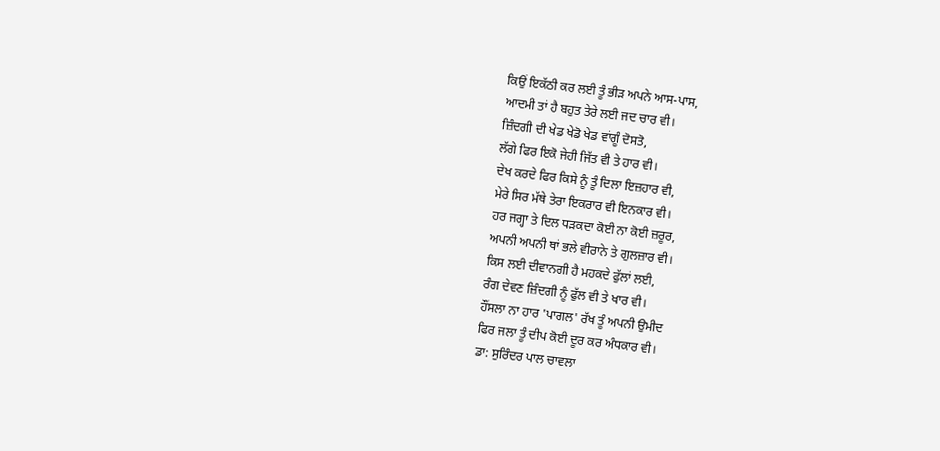ਕਿਉਂ ਇਕੱਠੀ ਕਰ ਲਈ ਤੂੰ ਭੀੜ ਅਪਨੇ ਆਸ-ਪਾਸ,
ਆਦਮੀ ਤਾਂ ਹੈ ਬਹੁਤ ਤੇਰੇ ਲਈ ਜਦ ਚਾਰ ਵੀ।
ਜ਼ਿੰਦਗੀ ਦੀ ਖੇਡ ਖੇਡੋ ਖੇਡ ਵਾਂਗੂੰ ਦੋਸਤੋ,
ਲੱਗੇ ਫਿਰ ਇਕੋ ਜੇਹੀ ਜਿੱਤ ਵੀ ਤੇ ਹਾਰ ਵੀ।
ਦੇਖ ਕਰਦੇ ਫਿਰ ਕਿਸੇ ਨੂੰ ਤੂੰ ਦਿਲਾ ਇਜ਼ਹਾਰ ਵੀ,
ਮੇਰੇ ਸਿਰ ਮੱਥੇ ਤੇਰਾ ਇਕਰਾਰ ਵੀ ਇਨਕਾਰ ਵੀ।
ਹਰ ਜਗ੍ਹਾ ਤੇ ਦਿਲ ਧੜਕਦਾ ਕੋਈ ਨਾ ਕੋਈ ਜ਼ਰੂਰ,
ਅਪਨੀ ਅਪਨੀ ਥਾਂ ਭਲੇ ਵੀਰਾਨੇ ਤੇ ਗੁਲਜ਼ਾਰ ਵੀ।
ਕਿਸ ਲਈ ਦੀਵਾਨਗੀ ਹੈ ਮਹਕਦੇ ਫੁੱਲਾਂ ਲਈ,
ਰੰਗ ਦੇਵਣ ਜ਼ਿੰਦਗੀ ਨੂੰ ਫੁੱਲ ਵੀ ਤੇ ਖਾਰ ਵੀ।
ਹੌਂਸਲਾ ਨਾ ਹਾਰ 'ਪਾਗਲ' ਰੱਖ ਤੂੰ ਅਪਨੀ ਉਮੀਦ
ਫਿਰ ਜਲਾ ਤੂੰ ਦੀਪ ਕੋਈ ਦੂਰ ਕਰ ਅੰਧਕਾਰ ਵੀ।
ਡਾ: ਸੁਰਿੰਦਰ ਪਾਲ ਚਾਵਲਾ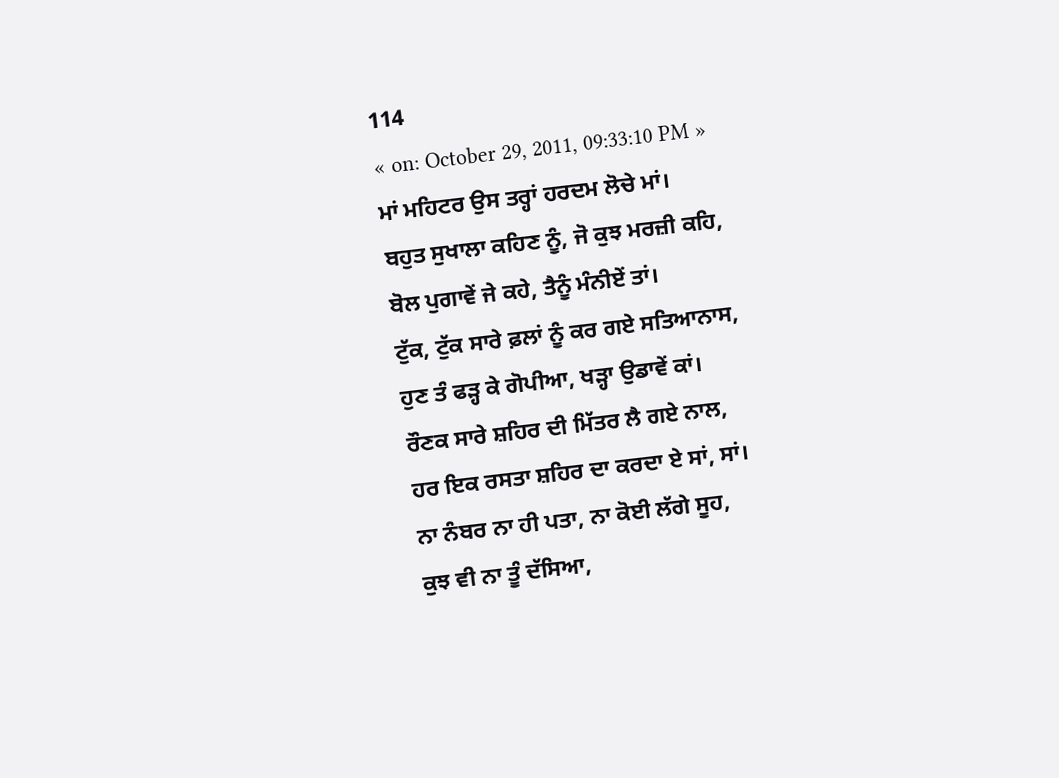114
« on: October 29, 2011, 09:33:10 PM »
ਮਾਂ ਮਹਿਟਰ ਉਸ ਤਰ੍ਹਾਂ ਹਰਦਮ ਲੋਚੇ ਮਾਂ।
ਬਹੁਤ ਸੁਖਾਲਾ ਕਹਿਣ ਨੂੰ, ਜੋ ਕੁਝ ਮਰਜ਼ੀ ਕਹਿ,
ਬੋਲ ਪੁਗਾਵੇਂ ਜੇ ਕਹੇ, ਤੈਨੂੰ ਮੰਨੀਏਂ ਤਾਂ।
ਟੁੱਕ, ਟੁੱਕ ਸਾਰੇ ਫ਼ਲਾਂ ਨੂੰ ਕਰ ਗਏ ਸਤਿਆਨਾਸ,
ਹੁਣ ਤੰ ਫੜ੍ਹ ਕੇ ਗੋਪੀਆ, ਖੜ੍ਹਾ ਉਡਾਵੇਂ ਕਾਂ।
ਰੌਣਕ ਸਾਰੇ ਸ਼ਹਿਰ ਦੀ ਮਿੱਤਰ ਲੈ ਗਏ ਨਾਲ,
ਹਰ ਇਕ ਰਸਤਾ ਸ਼ਹਿਰ ਦਾ ਕਰਦਾ ਏ ਸਾਂ, ਸਾਂ।
ਨਾ ਨੰਬਰ ਨਾ ਹੀ ਪਤਾ, ਨਾ ਕੋਈ ਲੱਗੇ ਸੂਹ,
ਕੁਝ ਵੀ ਨਾ ਤੂੰ ਦੱਸਿਆ,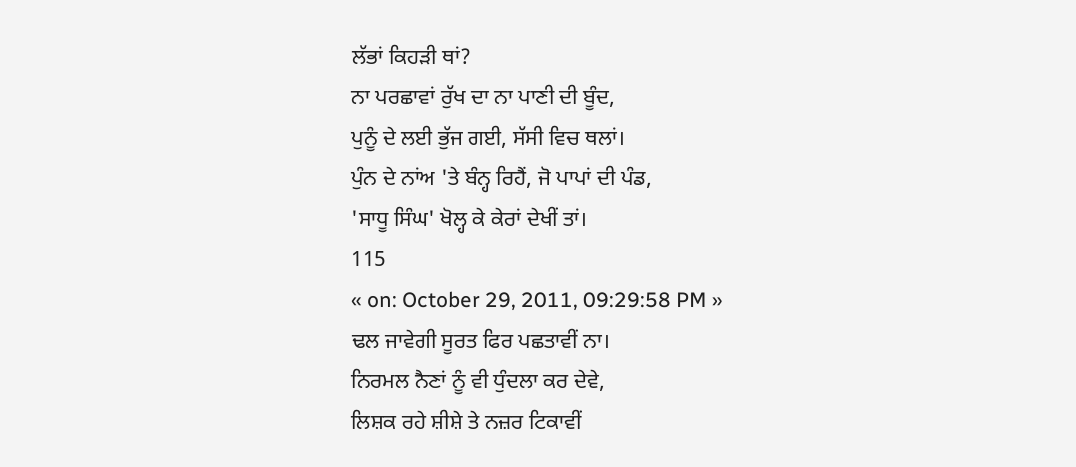ਲੱਭਾਂ ਕਿਹੜੀ ਥਾਂ?
ਨਾ ਪਰਛਾਵਾਂ ਰੁੱਖ ਦਾ ਨਾ ਪਾਣੀ ਦੀ ਬੂੰਦ,
ਪੁਨੂੰ ਦੇ ਲਈ ਭੁੱਜ ਗਈ, ਸੱਸੀ ਵਿਚ ਥਲਾਂ।
ਪੁੰਨ ਦੇ ਨਾਂਅ 'ਤੇ ਬੰਨ੍ਹ ਰਿਹੈਂ, ਜੋ ਪਾਪਾਂ ਦੀ ਪੰਡ,
'ਸਾਧੂ ਸਿੰਘ' ਖੋਲ੍ਹ ਕੇ ਕੇਰਾਂ ਦੇਖੀਂ ਤਾਂ।
115
« on: October 29, 2011, 09:29:58 PM »
ਢਲ ਜਾਵੇਗੀ ਸੂਰਤ ਫਿਰ ਪਛਤਾਵੀਂ ਨਾ।
ਨਿਰਮਲ ਨੈਣਾਂ ਨੂੰ ਵੀ ਧੁੰਦਲਾ ਕਰ ਦੇਵੇ,
ਲਿਸ਼ਕ ਰਹੇ ਸ਼ੀਸ਼ੇ ਤੇ ਨਜ਼ਰ ਟਿਕਾਵੀਂ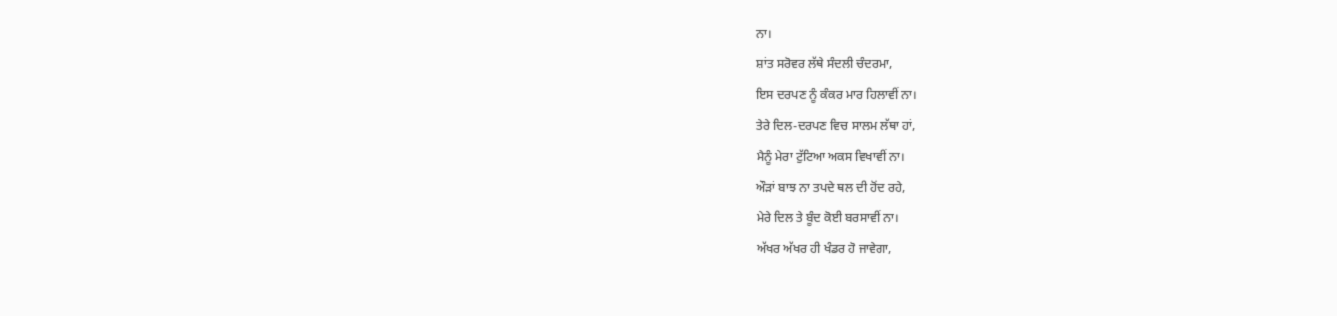ਨਾ।
ਸ਼ਾਂਤ ਸਰੋਵਰ ਲੱਥੇ ਸੰਦਲੀ ਚੰਦਰਮਾ,
ਇਸ ਦਰਪਣ ਨੂੰ ਕੰਕਰ ਮਾਰ ਹਿਲਾਵੀਂ ਨਾ।
ਤੇਰੇ ਦਿਲ-ਦਰਪਣ ਵਿਚ ਸਾਲਮ ਲੱਥਾ ਹਾਂ,
ਮੈਨੂੰ ਮੇਰਾ ਟੁੱਟਿਆ ਅਕਸ ਵਿਖਾਵੀਂ ਨਾ।
ਔੜਾਂ ਬਾਝ ਨਾ ਤਪਦੇ ਥਲ ਦੀ ਹੋਂਦ ਰਹੇ,
ਮੇਰੇ ਦਿਲ ਤੇ ਬੂੰਦ ਕੋਈ ਬਰਸਾਵੀਂ ਨਾ।
ਅੱਖਰ ਅੱਖਰ ਹੀ ਖੰਡਰ ਹੋ ਜਾਵੇਗਾ,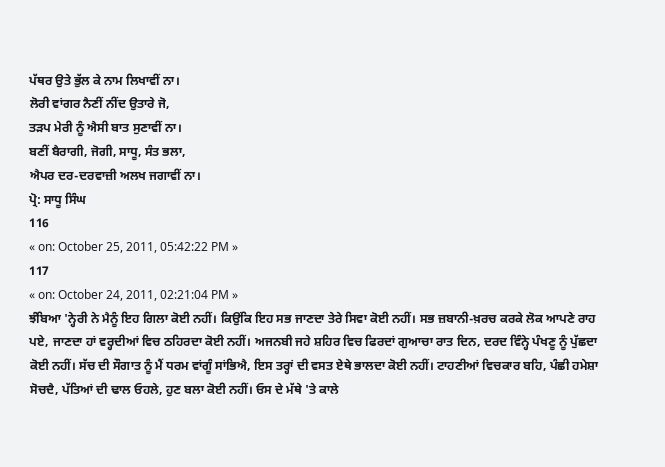ਪੱਥਰ ਉਤੇ ਭੁੱਲ ਕੇ ਨਾਮ ਲਿਖਾਵੀਂ ਨਾ।
ਲੋਰੀ ਵਾਂਗਰ ਨੈਣੀਂ ਨੀਂਦ ਉਤਾਰੇ ਜੋ,
ਤੜਪ ਮੇਰੀ ਨੂੰ ਐਸੀ ਬਾਤ ਸੁਣਾਵੀਂ ਨਾ।
ਬਣੀਂ ਬੈਰਾਗੀ, ਜੋਗੀ, ਸਾਧੂ, ਸੰਤ ਭਲਾ,
ਐਪਰ ਦਰ-ਦਰਵਾਜ਼ੀ ਅਲਖ ਜਗਾਵੀਂ ਨਾ।
ਪ੍ਰੋ: ਸਾਧੂ ਸਿੰਘ
116
« on: October 25, 2011, 05:42:22 PM »
117
« on: October 24, 2011, 02:21:04 PM »
ਝੰਬਿਆ 'ਨ੍ਹੇਰੀ ਨੇ ਮੈਨੂੰ ਇਹ ਗਿਲਾ ਕੋਈ ਨਹੀਂ। ਕਿਉਂਕਿ ਇਹ ਸਭ ਜਾਣਦਾ ਤੇਰੇ ਸਿਵਾ ਕੋਈ ਨਹੀਂ। ਸਭ ਜ਼ਬਾਨੀ-ਖ਼ਰਚ ਕਰਕੇ ਲੋਕ ਆਪਣੇ ਰਾਹ ਪਏ, ਜਾਣਦਾ ਹਾਂ ਵਰ੍ਹਦੀਆਂ ਵਿਚ ਠਹਿਰਦਾ ਕੋਈ ਨਹੀਂ। ਅਜਨਬੀ ਜਹੇ ਸ਼ਹਿਰ ਵਿਚ ਫਿਰਦਾਂ ਗੁਆਚਾ ਰਾਤ ਦਿਨ, ਦਰਦ ਵਿੰਨ੍ਹੇ ਪੰਖਣੂ ਨੂੰ ਪੁੱਛਦਾ ਕੋਈ ਨਹੀਂ। ਸੱਚ ਦੀ ਸੌਗਾਤ ਨੂੰ ਮੈਂ ਧਰਮ ਵਾਂਗੂੰ ਸਾਂਭਿਐ, ਇਸ ਤਰ੍ਹਾਂ ਦੀ ਵਸਤ ਏਥੇ ਭਾਲਦਾ ਕੋਈ ਨਹੀਂ। ਟਾਹਣੀਆਂ ਵਿਚਕਾਰ ਬਹਿ, ਪੰਛੀ ਹਮੇਸ਼ਾ ਸੋਚਦੈ, ਪੱਤਿਆਂ ਦੀ ਢਾਲ ਓਹਲੇ, ਹੁਣ ਬਲਾ ਕੋਈ ਨਹੀਂ। ਓਸ ਦੇ ਮੱਥੇ 'ਤੇ ਕਾਲੇ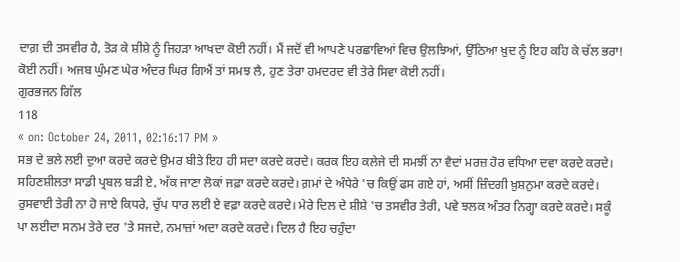ਦਾਗ਼ ਦੀ ਤਸਵੀਰ ਹੈ, ਤੋੜ ਕੇ ਸ਼ੀਸ਼ੇ ਨੂੰ ਜਿਹੜਾ ਆਖਦਾ ਕੋਈ ਨਹੀਂ। ਮੈਂ ਜਦੋਂ ਵੀ ਆਪਣੇ ਪਰਛਾਵਿਆਂ ਵਿਚ ਉਲਝਿਆਂ, ਉੱਠਿਆ ਖ਼ੁਦ ਨੂੰ ਇਹ ਕਹਿ ਕੇ ਚੱਲ ਭਰਾ! ਕੋਈ ਨਹੀਂ। ਅਜਬ ਘੁੰਮਣ ਘੇਰ ਅੰਦਰ ਘਿਰ ਗਿਐਂ ਤਾਂ ਸਮਝ ਲੈ, ਹੁਣ ਤੇਰਾ ਹਮਦਰਦ ਵੀ ਤੇਰੇ ਸਿਵਾ ਕੋਈ ਨਹੀਂ।
ਗੁਰਭਜਨ ਗਿੱਲ
118
« on: October 24, 2011, 02:16:17 PM »
ਸਭ ਦੇ ਭਲੇ ਲਈ ਦੁਆ ਕਰਦੇ ਕਰਦੇ ਉਮਰ ਬੀਤੇ ਇਹ ਹੀ ਸਦਾ ਕਰਦੇ ਕਰਦੇ। ਕਰਕ ਇਹ ਕਲੇਜੇ ਦੀ ਸਮਝੀਂ ਨਾ ਵੈਦਾਂ ਮਰਜ਼ ਹੋਰ ਵਧਿਆ ਦਵਾ ਕਰਦੇ ਕਰਦੇ। ਸਹਿਣਸ਼ੀਲਤਾ ਸਾਡੀ ਪ੍ਰਬਲ ਬੜੀ ਏ, ਅੱਕ ਜਾਣਾ ਲੋਕਾਂ ਜਫ਼ਾ ਕਰਦੇ ਕਰਦੇ। ਗ਼ਮਾਂ ਦੇ ਅੰਧੇਰੇ 'ਚ ਕਿਉਂ ਫਸ ਗਏ ਹਾਂ, ਅਸੀਂ ਜ਼ਿੰਦਗੀ ਖ਼ੁਸ਼ਨੁਮਾ ਕਰਦੇ ਕਰਦੇ। ਰੁਸਵਾਈ ਤੇਰੀ ਨਾ ਹੋ ਜਾਏ ਕਿਧਰੇ, ਚੁੱਪ ਧਾਰ ਲਈ ਏ ਵਫ਼ਾ ਕਰਦੇ ਕਰਦੇ। ਮੇਰੇ ਦਿਲ ਦੇ ਸ਼ੀਸ਼ੇ 'ਚ ਤਸਵੀਰ ਤੇਰੀ, ਪਵੇ ਝਲਕ ਅੰਤਰ ਨਿਗ੍ਹਾ ਕਰਦੇ ਕਰਦੇ। ਸਕੂੰ ਪਾ ਲਈਦਾ ਸਨਮ ਤੇਰੇ ਦਰ 'ਤੇ ਸਜਦੇ, ਨਮਾਜ਼ਾਂ ਅਦਾ ਕਰਦੇ ਕਰਦੇ। ਦਿਲ ਹੈ ਇਹ ਚਹੁੰਦਾ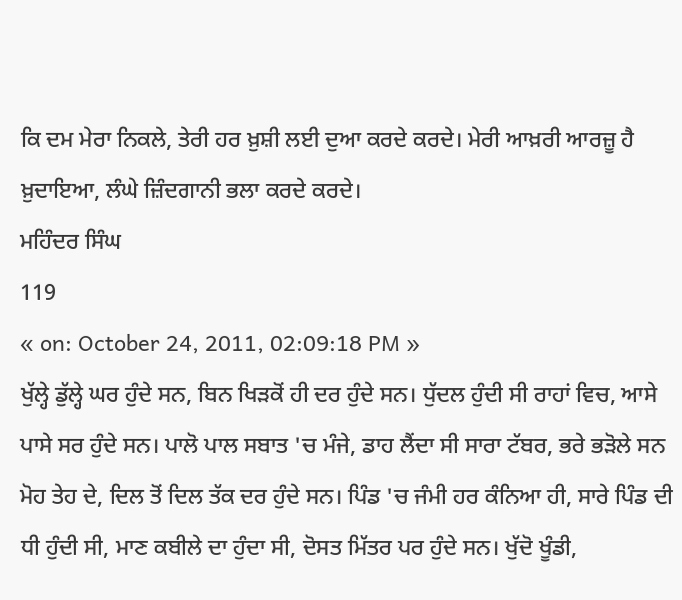ਕਿ ਦਮ ਮੇਰਾ ਨਿਕਲੇ, ਤੇਰੀ ਹਰ ਖ਼ੁਸ਼ੀ ਲਈ ਦੁਆ ਕਰਦੇ ਕਰਦੇ। ਮੇਰੀ ਆਖ਼ਰੀ ਆਰਜ਼ੂ ਹੈ ਖ਼ੁਦਾਇਆ, ਲੰਘੇ ਜ਼ਿੰਦਗਾਨੀ ਭਲਾ ਕਰਦੇ ਕਰਦੇ।
ਮਹਿੰਦਰ ਸਿੰਘ
119
« on: October 24, 2011, 02:09:18 PM »
ਖੁੱਲ੍ਹੇ ਡੁੱਲ੍ਹੇ ਘਰ ਹੁੰਦੇ ਸਨ, ਬਿਨ ਖਿੜਕੋਂ ਹੀ ਦਰ ਹੁੰਦੇ ਸਨ। ਧੁੱਦਲ ਹੁੰਦੀ ਸੀ ਰਾਹਾਂ ਵਿਚ, ਆਸੇ ਪਾਸੇ ਸਰ ਹੁੰਦੇ ਸਨ। ਪਾਲੋ ਪਾਲ ਸਬਾਤ 'ਚ ਮੰਜੇ, ਡਾਹ ਲੈਂਦਾ ਸੀ ਸਾਰਾ ਟੱਬਰ, ਭਰੇ ਭੜੋਲੇ ਸਨ ਮੋਹ ਤੇਹ ਦੇ, ਦਿਲ ਤੋਂ ਦਿਲ ਤੱਕ ਦਰ ਹੁੰਦੇ ਸਨ। ਪਿੰਡ 'ਚ ਜੰਮੀ ਹਰ ਕੰਨਿਆ ਹੀ, ਸਾਰੇ ਪਿੰਡ ਦੀ ਧੀ ਹੁੰਦੀ ਸੀ, ਮਾਣ ਕਬੀਲੇ ਦਾ ਹੁੰਦਾ ਸੀ, ਦੋਸਤ ਮਿੱਤਰ ਪਰ ਹੁੰਦੇ ਸਨ। ਖੁੱਦੋ ਖੂੰਡੀ,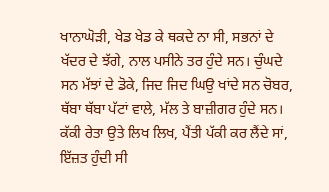ਖਾਨਾਘੋੜੀ, ਖੇਡ ਖੇਡ ਕੇ ਥਕਦੇ ਨਾ ਸੀ, ਸਭਨਾਂ ਦੇ ਖੱਦਰ ਦੇ ਝੱਗੇ, ਨਾਲ ਪਸੀਨੇ ਤਰ ਹੁੰਦੇ ਸਨ। ਚੁੰਘਦੇ ਸਨ ਮੱਝਾਂ ਦੇ ਡੋਕੇ, ਜਿਦ ਜਿਦ ਘਿਉ ਖਾਂਦੇ ਸਨ ਚੋਬਰ, ਥੱਬਾ ਥੱਬਾ ਪੱਟਾਂ ਵਾਲੇ, ਮੱਲ ਤੇ ਬਾਜ਼ੀਗਰ ਹੁੰਦੇ ਸਨ। ਕੱਕੀ ਰੇਤਾ ਉਤੇ ਲਿਖ ਲਿਖ, ਪੈਂਤੀ ਪੱਕੀ ਕਰ ਲੈਂਦੇ ਸਾਂ, ਇੱਜ਼ਤ ਹੁੰਦੀ ਸੀ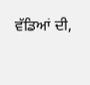ਵੱਡਿਆਂ ਦੀ,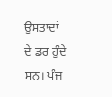ਉਸਤਾਦਾਂ ਦੇ ਡਰ ਹੁੰਦੇ ਸਨ। ਪੰਜ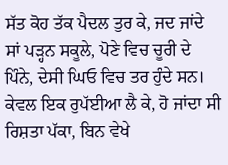ਸੱਤ ਕੋਹ ਤੱਕ ਪੈਦਲ ਤੁਰ ਕੇ, ਜਦ ਜਾਂਦੇ ਸਾਂ ਪੜ੍ਹਨ ਸਕੂਲੇ, ਪੋਣੇ ਵਿਚ ਚੂਰੀ ਦੇ ਪਿੰਨੇ, ਦੇਸੀ ਘਿਓ ਵਿਚ ਤਰ ਹੁੰਦੇ ਸਨ। ਕੇਵਲ ਇਕ ਰੁਪੱਈਆ ਲੈ ਕੇ, ਹੋ ਜਾਂਦਾ ਸੀ ਰਿਸ਼ਤਾ ਪੱਕਾ, ਬਿਨ ਵੇਖੇ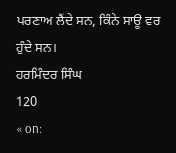ਪਰਣਾਅ ਲੈਂਦੇ ਸਨ, ਕਿੰਨੇ ਸਾਊ ਵਰ ਹੁੰਦੇ ਸਨ।
ਹਰਮਿੰਦਰ ਸਿੰਘ
120
« on: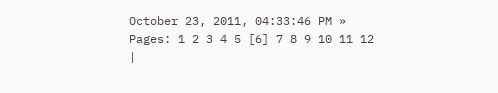October 23, 2011, 04:33:46 PM »
Pages: 1 2 3 4 5 [6] 7 8 9 10 11 12
|